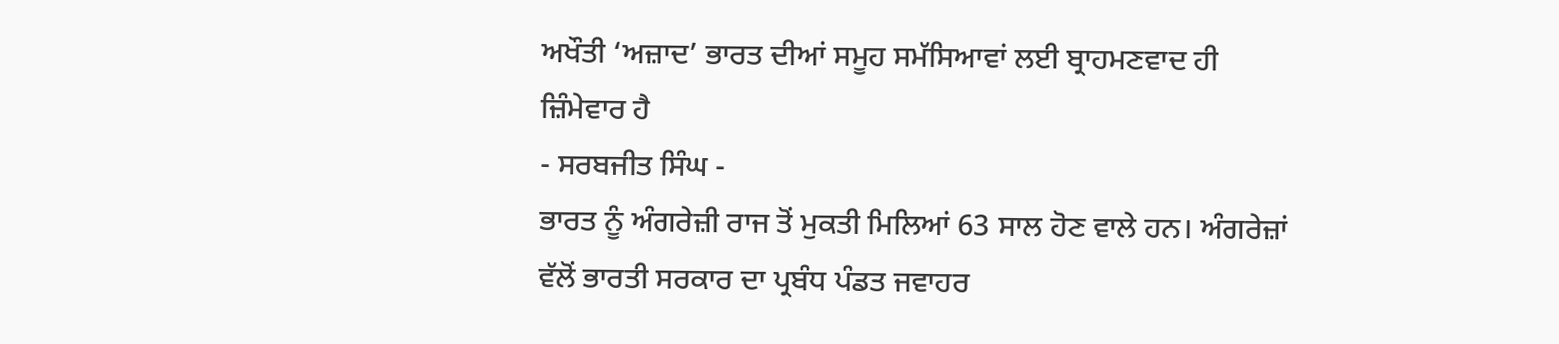ਅਖੌਤੀ ‘ਅਜ਼ਾਦ’ ਭਾਰਤ ਦੀਆਂ ਸਮੂਹ ਸਮੱਸਿਆਵਾਂ ਲਈ ਬ੍ਰਾਹਮਣਵਾਦ ਹੀ ਜ਼ਿੰਮੇਵਾਰ ਹੈ
- ਸਰਬਜੀਤ ਸਿੰਘ -
ਭਾਰਤ ਨੂੰ ਅੰਗਰੇਜ਼ੀ ਰਾਜ ਤੋਂ ਮੁਕਤੀ ਮਿਲਿਆਂ 63 ਸਾਲ ਹੋਣ ਵਾਲੇ ਹਨ। ਅੰਗਰੇਜ਼ਾਂ ਵੱਲੋਂ ਭਾਰਤੀ ਸਰਕਾਰ ਦਾ ਪ੍ਰਬੰਧ ਪੰਡਤ ਜਵਾਹਰ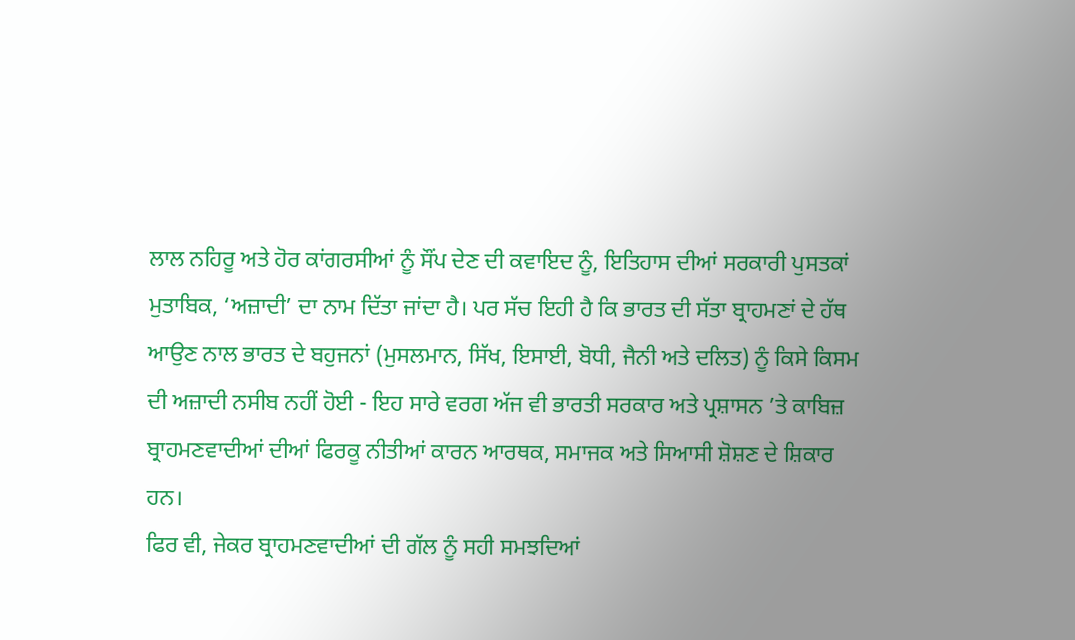ਲਾਲ ਨਹਿਰੂ ਅਤੇ ਹੋਰ ਕਾਂਗਰਸੀਆਂ ਨੂੰ ਸੌਂਪ ਦੇਣ ਦੀ ਕਵਾਇਦ ਨੂੰ, ਇਤਿਹਾਸ ਦੀਆਂ ਸਰਕਾਰੀ ਪੁਸਤਕਾਂ ਮੁਤਾਬਿਕ, ‘ਅਜ਼ਾਦੀ’ ਦਾ ਨਾਮ ਦਿੱਤਾ ਜਾਂਦਾ ਹੈ। ਪਰ ਸੱਚ ਇਹੀ ਹੈ ਕਿ ਭਾਰਤ ਦੀ ਸੱਤਾ ਬ੍ਰਾਹਮਣਾਂ ਦੇ ਹੱਥ ਆਉਣ ਨਾਲ ਭਾਰਤ ਦੇ ਬਹੁਜਨਾਂ (ਮੁਸਲਮਾਨ, ਸਿੱਖ, ਇਸਾਈ, ਬੋਧੀ, ਜੈਨੀ ਅਤੇ ਦਲਿਤ) ਨੂੰ ਕਿਸੇ ਕਿਸਮ ਦੀ ਅਜ਼ਾਦੀ ਨਸੀਬ ਨਹੀਂ ਹੋਈ - ਇਹ ਸਾਰੇ ਵਰਗ ਅੱਜ ਵੀ ਭਾਰਤੀ ਸਰਕਾਰ ਅਤੇ ਪ੍ਰਸ਼ਾਸਨ ’ਤੇ ਕਾਬਿਜ਼ ਬ੍ਰਾਹਮਣਵਾਦੀਆਂ ਦੀਆਂ ਫਿਰਕੂ ਨੀਤੀਆਂ ਕਾਰਨ ਆਰਥਕ, ਸਮਾਜਕ ਅਤੇ ਸਿਆਸੀ ਸ਼ੋਸ਼ਣ ਦੇ ਸ਼ਿਕਾਰ ਹਨ।
ਫਿਰ ਵੀ, ਜੇਕਰ ਬ੍ਰਾਹਮਣਵਾਦੀਆਂ ਦੀ ਗੱਲ ਨੂੰ ਸਹੀ ਸਮਝਦਿਆਂ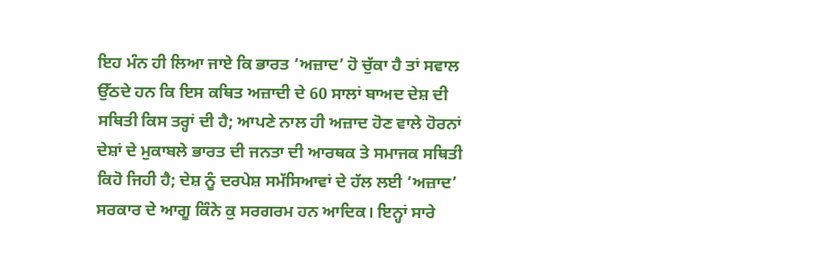ਇਹ ਮੰਨ ਹੀ ਲਿਆ ਜਾਏ ਕਿ ਭਾਰਤ ‘ਅਜ਼ਾਦ’ ਹੋ ਚੁੱਕਾ ਹੈ ਤਾਂ ਸਵਾਲ ਉੱਠਦੇ ਹਨ ਕਿ ਇਸ ਕਥਿਤ ਅਜ਼ਾਦੀ ਦੇ 60 ਸਾਲਾਂ ਬਾਅਦ ਦੇਸ਼ ਦੀ ਸਥਿਤੀ ਕਿਸ ਤਰ੍ਹਾਂ ਦੀ ਹੈ; ਆਪਣੇ ਨਾਲ ਹੀ ਅਜ਼ਾਦ ਹੋਣ ਵਾਲੇ ਹੋਰਨਾਂ ਦੇਸ਼ਾਂ ਦੇ ਮੁਕਾਬਲੇ ਭਾਰਤ ਦੀ ਜਨਤਾ ਦੀ ਆਰਥਕ ਤੇ ਸਮਾਜਕ ਸਥਿਤੀ ਕਿਹੋ ਜਿਹੀ ਹੈ; ਦੇਸ਼ ਨੂੰ ਦਰਪੇਸ਼ ਸਮੱਸਿਆਵਾਂ ਦੇ ਹੱਲ ਲਈ ‘ਅਜ਼ਾਦ’ ਸਰਕਾਰ ਦੇ ਆਗੂ ਕਿੰਨੇ ਕੁ ਸਰਗਰਮ ਹਨ ਆਦਿਕ। ਇਨ੍ਹਾਂ ਸਾਰੇ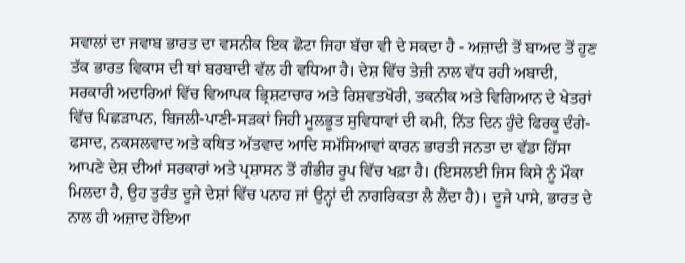ਸਵਾਲਾਂ ਦਾ ਜਵਾਬ ਭਾਰਤ ਦਾ ਵਸਨੀਕ ਇਕ ਛੋਟਾ ਜਿਹਾ ਬੱਚਾ ਵੀ ਦੇ ਸਕਦਾ ਹੈ - ਅਜ਼ਾਦੀ ਤੋਂ ਬਾਅਦ ਤੋਂ ਹੁਣ ਤੱਕ ਭਾਰਤ ਵਿਕਾਸ ਦੀ ਥਾਂ ਬਰਬਾਦੀ ਵੱਲ ਹੀ ਵਧਿਆ ਹੈ। ਦੇਸ਼ ਵਿੱਚ ਤੇਜ਼ੀ ਨਾਲ ਵੱਧ ਰਹੀ ਅਬਾਦੀ, ਸਰਕਾਰੀ ਅਦਾਰਿਆਂ ਵਿੱਚ ਵਿਆਪਕ ਭ੍ਰਿਸ਼ਟਾਚਾਰ ਅਤੇ ਰਿਸ਼ਵਤਖੋਰੀ, ਤਕਨੀਕ ਅਤੇ ਵਿਗਿਆਨ ਦੇ ਖੇਤਰਾਂ ਵਿੱਚ ਪਿਛੜਾਪਨ, ਬਿਜਲੀ-ਪਾਣੀ-ਸੜਕਾਂ ਜਿਹੀ ਮੂਲਭੂਤ ਸੁਵਿਧਾਵਾਂ ਦੀ ਕਮੀ, ਨਿੱਤ ਦਿਨ ਹੁੰਦੇ ਫਿਰਕੂ ਦੰਗੇ-ਫਸਾਦ, ਨਕਸਲਵਾਦ ਅਤੇ ਕਥਿਤ ਅੱਤਵਾਦ ਆਦਿ ਸਮੱਸਿਆਵਾਂ ਕਾਰਨ ਭਾਰਤੀ ਜਨਤਾ ਦਾ ਵੱਡਾ ਹਿੱਸਾ ਆਪਣੇ ਦੇਸ਼ ਦੀਆਂ ਸਰਕਾਰਾਂ ਅਤੇ ਪ੍ਰਸ਼ਾਸਨ ਤੋਂ ਗੰਭੀਰ ਰੂਪ ਵਿੱਚ ਖਫ਼ਾ ਹੈ। (ਇਸਲਈ ਜਿਸ ਕਿਸੇ ਨੂੰ ਮੌਕਾ ਮਿਲਦਾ ਹੈ, ਉਹ ਤੁਰੰਤ ਦੂਜੇ ਦੇਸ਼ਾਂ ਵਿੱਚ ਪਨਾਹ ਜਾਂ ਉਨ੍ਹਾਂ ਦੀ ਨਾਗਰਿਕਤਾ ਲੈ ਲੈਂਦਾ ਹੈ)। ਦੂਜੇ ਪਾਸੇ, ਭਾਰਤ ਦੇ ਨਾਲ ਹੀ ਅਜ਼ਾਦ ਹੋਇਆ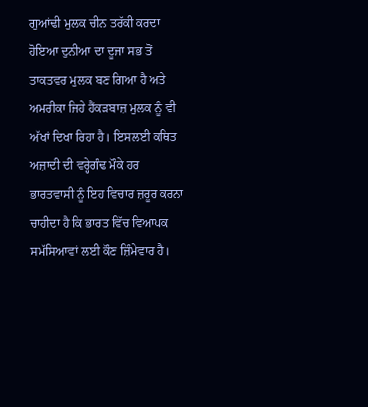ਗੁਆਂਢੀ ਮੁਲਕ ਚੀਨ ਤਰੱਕੀ ਕਰਦਾ ਹੋਇਆ ਦੁਨੀਆ ਦਾ ਦੂਜਾ ਸਭ ਤੋਂ ਤਾਕਤਵਰ ਮੁਲਕ ਬਣ ਗਿਆ ਹੈ ਅਤੇ ਅਮਰੀਕਾ ਜਿਹੇ ਹੈਂਕੜਬਾਜ਼ ਮੁਲਕ ਨੂੰ ਵੀ ਅੱਖਾਂ ਦਿਖਾ ਰਿਹਾ ਹੈ। ਇਸਲਈ ਕਥਿਤ ਅਜ਼ਾਦੀ ਦੀ ਵਰ੍ਹੇਗੰਢ ਮੌਕੇ ਹਰ ਭਾਰਤਵਾਸੀ ਨੂੰ ਇਹ ਵਿਚਾਰ ਜ਼ਰੂਰ ਕਰਨਾ ਚਾਹੀਦਾ ਹੈ ਕਿ ਭਾਰਤ ਵਿੱਚ ਵਿਆਪਕ ਸਮੱਸਿਆਵਾਂ ਲਈ ਕੌਣ ਜ਼ਿੰਮੇਵਾਰ ਹੈ।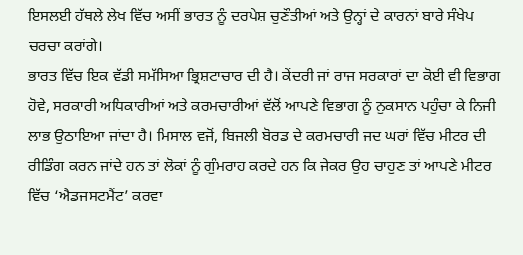ਇਸਲਈ ਹੱਥਲੇ ਲੇਖ ਵਿੱਚ ਅਸੀਂ ਭਾਰਤ ਨੂੰ ਦਰਪੇਸ਼ ਚੁਣੌਤੀਆਂ ਅਤੇ ਉਨ੍ਹਾਂ ਦੇ ਕਾਰਨਾਂ ਬਾਰੇ ਸੰਖੇਪ ਚਰਚਾ ਕਰਾਂਗੇ।
ਭਾਰਤ ਵਿੱਚ ਇਕ ਵੱਡੀ ਸਮੱਸਿਆ ਭ੍ਰਿਸ਼ਟਾਚਾਰ ਦੀ ਹੈ। ਕੇਂਦਰੀ ਜਾਂ ਰਾਜ ਸਰਕਾਰਾਂ ਦਾ ਕੋਈ ਵੀ ਵਿਭਾਗ ਹੋਵੇ, ਸਰਕਾਰੀ ਅਧਿਕਾਰੀਆਂ ਅਤੇ ਕਰਮਚਾਰੀਆਂ ਵੱਲੋਂ ਆਪਣੇ ਵਿਭਾਗ ਨੂੰ ਨੁਕਸਾਨ ਪਹੁੰਚਾ ਕੇ ਨਿਜੀ ਲਾਭ ਉਠਾਇਆ ਜਾਂਦਾ ਹੈ। ਮਿਸਾਲ ਵਜੋਂ, ਬਿਜਲੀ ਬੋਰਡ ਦੇ ਕਰਮਚਾਰੀ ਜਦ ਘਰਾਂ ਵਿੱਚ ਮੀਟਰ ਦੀ ਰੀਡਿੰਗ ਕਰਨ ਜਾਂਦੇ ਹਨ ਤਾਂ ਲੋਕਾਂ ਨੂੰ ਗੁੰਮਰਾਹ ਕਰਦੇ ਹਨ ਕਿ ਜੇਕਰ ਉਹ ਚਾਹੁਣ ਤਾਂ ਆਪਣੇ ਮੀਟਰ ਵਿੱਚ ‘ਐਡਜਸਟਮੈਂਟ’ ਕਰਵਾ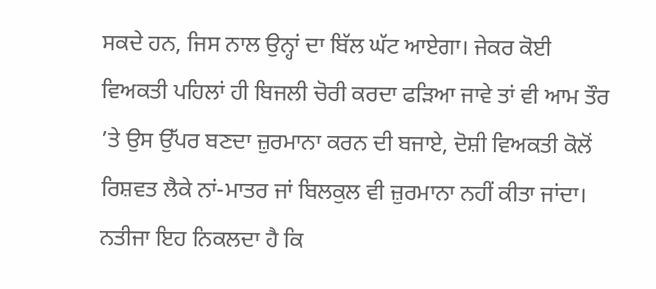ਸਕਦੇ ਹਨ, ਜਿਸ ਨਾਲ ਉਨ੍ਹਾਂ ਦਾ ਬਿੱਲ ਘੱਟ ਆਏਗਾ। ਜੇਕਰ ਕੋਈ ਵਿਅਕਤੀ ਪਹਿਲਾਂ ਹੀ ਬਿਜਲੀ ਚੋਰੀ ਕਰਦਾ ਫੜਿਆ ਜਾਵੇ ਤਾਂ ਵੀ ਆਮ ਤੌਰ ’ਤੇ ਉਸ ਉੱਪਰ ਬਣਦਾ ਜ਼ੁਰਮਾਨਾ ਕਰਨ ਦੀ ਬਜਾਏ, ਦੋਸ਼ੀ ਵਿਅਕਤੀ ਕੋਲੋਂ ਰਿਸ਼ਵਤ ਲੈਕੇ ਨਾਂ-ਮਾਤਰ ਜਾਂ ਬਿਲਕੁਲ ਵੀ ਜ਼ੁਰਮਾਨਾ ਨਹੀਂ ਕੀਤਾ ਜਾਂਦਾ। ਨਤੀਜਾ ਇਹ ਨਿਕਲਦਾ ਹੈ ਕਿ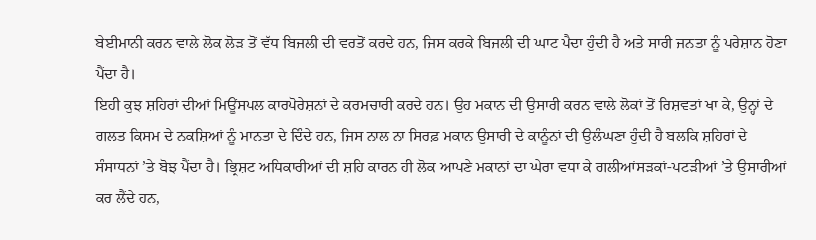ਬੇਈਮਾਨੀ ਕਰਨ ਵਾਲੇ ਲੋਕ ਲੋੜ ਤੋਂ ਵੱਧ ਬਿਜਲੀ ਦੀ ਵਰਤੋਂ ਕਰਦੇ ਹਨ, ਜਿਸ ਕਰਕੇ ਬਿਜਲੀ ਦੀ ਘਾਟ ਪੈਦਾ ਹੁੰਦੀ ਹੈ ਅਤੇ ਸਾਰੀ ਜਨਤਾ ਨੂੰ ਪਰੇਸ਼ਾਨ ਹੋਣਾ ਪੈਂਦਾ ਹੈ।
ਇਹੀ ਕੁਝ ਸ਼ਹਿਰਾਂ ਦੀਆਂ ਮਿਊਂਸਪਲ ਕਾਰਪੋਰੇਸ਼ਨਾਂ ਦੇ ਕਰਮਚਾਰੀ ਕਰਦੇ ਹਨ। ਉਹ ਮਕਾਨ ਦੀ ਉਸਾਰੀ ਕਰਨ ਵਾਲੇ ਲੋਕਾਂ ਤੋਂ ਰਿਸ਼ਵਤਾਂ ਖਾ ਕੇ, ਉਨ੍ਹਾਂ ਦੇ ਗਲਤ ਕਿਸਮ ਦੇ ਨਕਸ਼ਿਆਂ ਨੂੰ ਮਾਨਤਾ ਦੇ ਦਿੰਦੇ ਹਨ, ਜਿਸ ਨਾਲ ਨਾ ਸਿਰਫ਼ ਮਕਾਨ ਉਸਾਰੀ ਦੇ ਕਾਨੂੰਨਾਂ ਦੀ ਉਲੰਘਣਾ ਹੁੰਦੀ ਹੈ ਬਲਕਿ ਸ਼ਹਿਰਾਂ ਦੇ ਸੰਸਾਧਨਾਂ ’ਤੇ ਬੋਝ ਪੈਂਦਾ ਹੈ। ਭ੍ਰਿਸ਼ਟ ਅਧਿਕਾਰੀਆਂ ਦੀ ਸ਼ਹਿ ਕਾਰਨ ਹੀ ਲੋਕ ਆਪਣੇ ਮਕਾਨਾਂ ਦਾ ਘੇਰਾ ਵਧਾ ਕੇ ਗਲੀਆਂਸੜਕਾਂ-ਪਟੜੀਆਂ ’ਤੇ ਉਸਾਰੀਆਂ ਕਰ ਲੈਂਦੇ ਹਨ,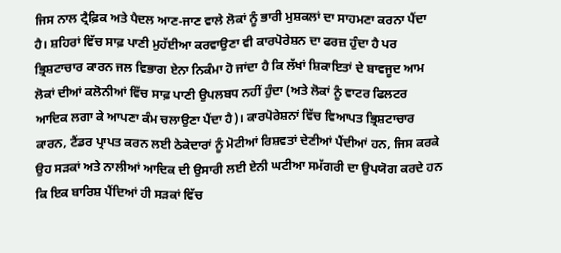ਜਿਸ ਨਾਲ ਟ੍ਰੈਫ਼ਿਕ ਅਤੇ ਪੈਦਲ ਆਣ-ਜਾਣ ਵਾਲੇ ਲੋਕਾਂ ਨੂੰ ਭਾਰੀ ਮੁਸ਼ਕਲਾਂ ਦਾ ਸਾਹਮਣਾ ਕਰਨਾ ਪੈਂਦਾ ਹੈ। ਸ਼ਹਿਰਾਂ ਵਿੱਚ ਸਾਫ਼ ਪਾਣੀ ਮੁਹੱਈਆ ਕਰਵਾਉਣਾ ਵੀ ਕਾਰਪੋਰੇਸ਼ਨ ਦਾ ਫਰਜ਼ ਹੁੰਦਾ ਹੈ ਪਰ ਭ੍ਰਿਸ਼ਟਾਚਾਰ ਕਾਰਨ ਜਲ ਵਿਭਾਗ ਏਨਾ ਨਿਕੰਮਾ ਹੋ ਜਾਂਦਾ ਹੈ ਕਿ ਲੱਖਾਂ ਸ਼ਿਕਾਇਤਾਂ ਦੇ ਬਾਵਜੂਦ ਆਮ ਲੋਕਾਂ ਦੀਆਂ ਕਲੋਨੀਆਂ ਵਿੱਚ ਸਾਫ਼ ਪਾਣੀ ਉਪਲਬਧ ਨਹੀਂ ਹੁੰਦਾ (ਅਤੇ ਲੋਕਾਂ ਨੂੰ ਵਾਟਰ ਫਿਲਟਰ ਆਦਿਕ ਲਗਾ ਕੇ ਆਪਣਾ ਕੰਮ ਚਲਾਉਣਾ ਪੈਂਦਾ ਹੈ)। ਕਾਰਪੋਰੇਸ਼ਨਾਂ ਵਿੱਚ ਵਿਆਪਤ ਭ੍ਰਿਸ਼ਟਾਚਾਰ ਕਾਰਨ, ਟੈਂਡਰ ਪ੍ਰਾਪਤ ਕਰਨ ਲਈ ਠੇਕੇਦਾਰਾਂ ਨੂੰ ਮੋਟੀਆਂ ਰਿਸ਼ਵਤਾਂ ਦੇਣੀਆਂ ਪੈਂਦੀਆਂ ਹਨ, ਜਿਸ ਕਰਕੇ ਉਹ ਸੜਕਾਂ ਅਤੇ ਨਾਲੀਆਂ ਆਦਿਕ ਦੀ ਉਸਾਰੀ ਲਈ ਏਨੀ ਘਟੀਆ ਸਮੱਗਰੀ ਦਾ ਉਪਯੋਗ ਕਰਦੇ ਹਨ ਕਿ ਇਕ ਬਾਰਿਸ਼ ਪੈਂਦਿਆਂ ਹੀ ਸੜਕਾਂ ਵਿੱਚ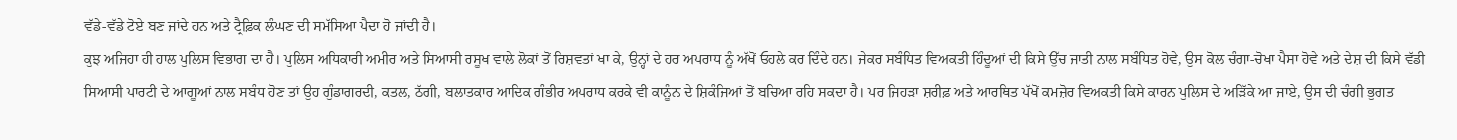ਵੱਡੇ-ਵੱਡੇ ਟੋਏ ਬਣ ਜਾਂਦੇ ਹਨ ਅਤੇ ਟ੍ਰੈਫ਼ਿਕ ਲੰਘਣ ਦੀ ਸਮੱਸਿਆ ਪੈਦਾ ਹੋ ਜਾਂਦੀ ਹੈ।
ਕੁਝ ਅਜਿਹਾ ਹੀ ਹਾਲ ਪੁਲਿਸ ਵਿਭਾਗ ਦਾ ਹੈ। ਪੁਲਿਸ ਅਧਿਕਾਰੀ ਅਮੀਰ ਅਤੇ ਸਿਆਸੀ ਰਸੂਖ ਵਾਲੇ ਲੋਕਾਂ ਤੋਂ ਰਿਸ਼ਵਤਾਂ ਖਾ ਕੇ, ਉਨ੍ਹਾਂ ਦੇ ਹਰ ਅਪਰਾਧ ਨੂੰ ਅੱਖੋਂ ਓਹਲੇ ਕਰ ਦਿੰਦੇ ਹਨ। ਜੇਕਰ ਸਬੰਧਿਤ ਵਿਅਕਤੀ ਹਿੰਦੂਆਂ ਦੀ ਕਿਸੇ ਉੱਚ ਜਾਤੀ ਨਾਲ ਸਬੰਧਿਤ ਹੋਵੇ, ਉਸ ਕੋਲ ਚੰਗਾ-ਚੋਖਾ ਪੈਸਾ ਹੋਵੇ ਅਤੇ ਦੇਸ਼ ਦੀ ਕਿਸੇ ਵੱਡੀ ਸਿਆਸੀ ਪਾਰਟੀ ਦੇ ਆਗੂਆਂ ਨਾਲ ਸਬੰਧ ਹੋਣ ਤਾਂ ਉਹ ਗੁੰਡਾਗਰਦੀ, ਕਤਲ, ਠੱਗੀ, ਬਲਾਤਕਾਰ ਆਦਿਕ ਗੰਭੀਰ ਅਪਰਾਧ ਕਰਕੇ ਵੀ ਕਾਨੂੰਨ ਦੇ ਸ਼ਿਕੰਜਿਆਂ ਤੋਂ ਬਚਿਆ ਰਹਿ ਸਕਦਾ ਹੈ। ਪਰ ਜਿਹੜਾ ਸ਼ਰੀਫ਼ ਅਤੇ ਆਰਥਿਤ ਪੱਖੋਂ ਕਮਜ਼ੋਰ ਵਿਅਕਤੀ ਕਿਸੇ ਕਾਰਨ ਪੁਲਿਸ ਦੇ ਅੜਿੱਕੇ ਆ ਜਾਏ, ਉਸ ਦੀ ਚੰਗੀ ਭੁਗਤ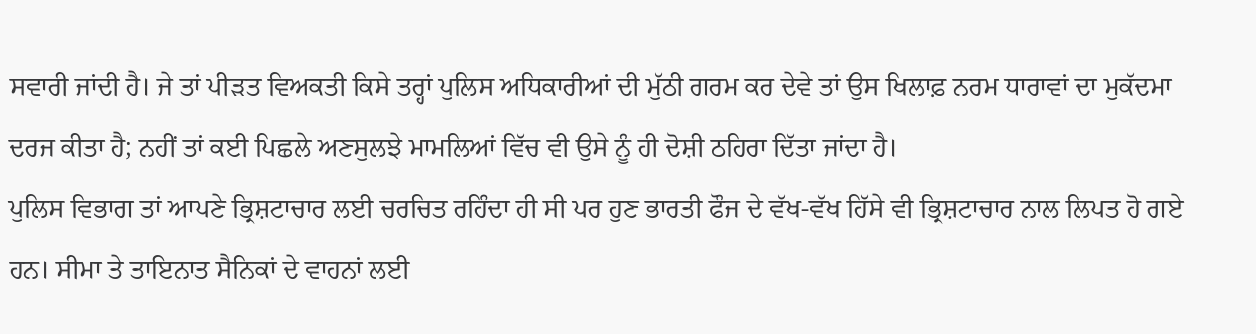ਸਵਾਰੀ ਜਾਂਦੀ ਹੈ। ਜੇ ਤਾਂ ਪੀੜਤ ਵਿਅਕਤੀ ਕਿਸੇ ਤਰ੍ਹਾਂ ਪੁਲਿਸ ਅਧਿਕਾਰੀਆਂ ਦੀ ਮੁੱਠੀ ਗਰਮ ਕਰ ਦੇਵੇ ਤਾਂ ਉਸ ਖਿਲਾਫ਼ ਨਰਮ ਧਾਰਾਵਾਂ ਦਾ ਮੁਕੱਦਮਾ ਦਰਜ ਕੀਤਾ ਹੈ; ਨਹੀਂ ਤਾਂ ਕਈ ਪਿਛਲੇ ਅਣਸੁਲਝੇ ਮਾਮਲਿਆਂ ਵਿੱਚ ਵੀ ਉਸੇ ਨੂੰ ਹੀ ਦੋਸ਼ੀ ਠਹਿਰਾ ਦਿੱਤਾ ਜਾਂਦਾ ਹੈ।
ਪੁਲਿਸ ਵਿਭਾਗ ਤਾਂ ਆਪਣੇ ਭ੍ਰਿਸ਼ਟਾਚਾਰ ਲਈ ਚਰਚਿਤ ਰਹਿੰਦਾ ਹੀ ਸੀ ਪਰ ਹੁਣ ਭਾਰਤੀ ਫੌਜ ਦੇ ਵੱਖ-ਵੱਖ ਹਿੱਸੇ ਵੀ ਭ੍ਰਿਸ਼ਟਾਚਾਰ ਨਾਲ ਲਿਪਤ ਹੋ ਗਏ ਹਨ। ਸੀਮਾ ਤੇ ਤਾਇਨਾਤ ਸੈਨਿਕਾਂ ਦੇ ਵਾਹਨਾਂ ਲਈ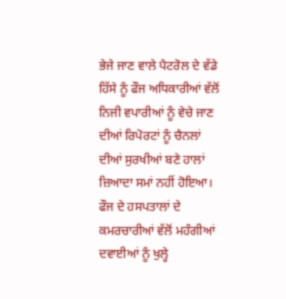ਭੇਜੇ ਜਾਣ ਵਾਲੇ ਪੈਟਰੋਲ ਦੇ ਵੱਡੇ ਹਿੱਸੇ ਨੂੰ ਫੌਜ ਅਧਿਕਾਰੀਆਂ ਵੱਲੋਂ ਨਿਜੀ ਵਪਾਰੀਆਂ ਨੂੰ ਵੇਚੇ ਜਾਣ ਦੀਆਂ ਰਿਪੋਰਟਾਂ ਨੂੰ ਚੈਨਲਾਂ ਦੀਆਂ ਸੁਰਖੀਆਂ ਬਣੇ ਹਾਲਾਂ ਜ਼ਿਆਦਾ ਸਮਾਂ ਨਹੀਂ ਹੋਇਆ। ਫੌਜ ਦੇ ਹਸਪਤਾਲਾਂ ਦੇ ਕਮਰਚਾਰੀਆਂ ਵੱਲੋਂ ਮਹੰਗੀਆਂ ਦਵਾਈਆਂ ਨੂੰ ਖੁਲ੍ਹੇ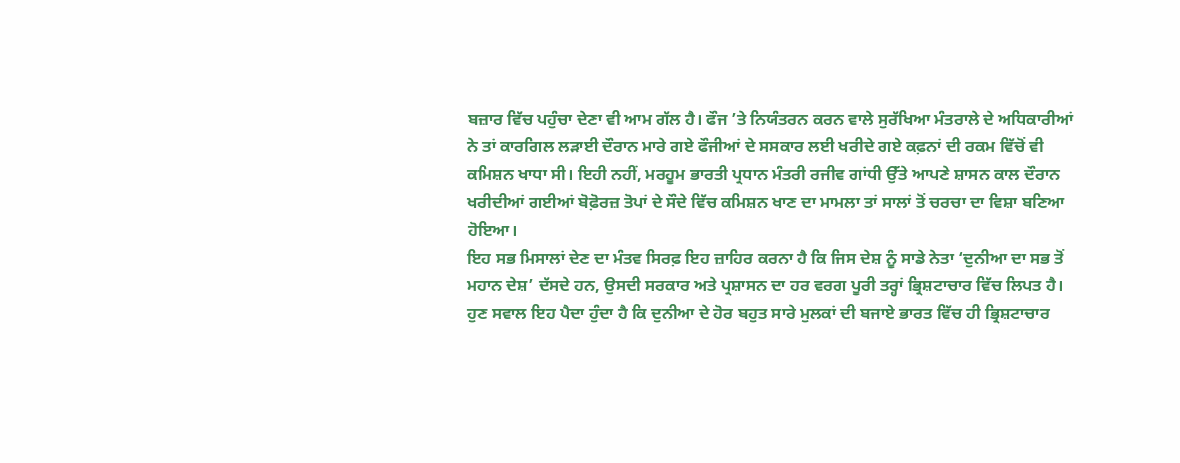ਬਜ਼ਾਰ ਵਿੱਚ ਪਹੁੰਚਾ ਦੇਣਾ ਵੀ ਆਮ ਗੱਲ ਹੈ। ਫੌਜ ’ਤੇ ਨਿਯੰਤਰਨ ਕਰਨ ਵਾਲੇ ਸੁਰੱਖਿਆ ਮੰਤਰਾਲੇ ਦੇ ਅਧਿਕਾਰੀਆਂ ਨੇ ਤਾਂ ਕਾਰਗਿਲ ਲੜਾਈ ਦੌਰਾਨ ਮਾਰੇ ਗਏ ਫੌਜੀਆਂ ਦੇ ਸਸਕਾਰ ਲਈ ਖਰੀਦੇ ਗਏ ਕਫ਼ਨਾਂ ਦੀ ਰਕਮ ਵਿੱਚੋਂ ਵੀ ਕਮਿਸ਼ਨ ਖਾਧਾ ਸੀ। ਇਹੀ ਨਹੀਂ, ਮਰਹੂਮ ਭਾਰਤੀ ਪ੍ਰਧਾਨ ਮੰਤਰੀ ਰਜੀਵ ਗਾਂਧੀ ਉੱਤੇ ਆਪਣੇ ਸ਼ਾਸਨ ਕਾਲ ਦੌਰਾਨ ਖਰੀਦੀਆਂ ਗਈਆਂ ਬੋਫ਼ੋਰਜ਼ ਤੋਪਾਂ ਦੇ ਸੌਦੇ ਵਿੱਚ ਕਮਿਸ਼ਨ ਖਾਣ ਦਾ ਮਾਮਲਾ ਤਾਂ ਸਾਲਾਂ ਤੋਂ ਚਰਚਾ ਦਾ ਵਿਸ਼ਾ ਬਣਿਆ ਹੋਇਆ।
ਇਹ ਸਭ ਮਿਸਾਲਾਂ ਦੇਣ ਦਾ ਮੰਤਵ ਸਿਰਫ਼ ਇਹ ਜ਼ਾਹਿਰ ਕਰਨਾ ਹੈ ਕਿ ਜਿਸ ਦੇਸ਼ ਨੂੰ ਸਾਡੇ ਨੇਤਾ ‘ਦੁਨੀਆ ਦਾ ਸਭ ਤੋਂ ਮਹਾਨ ਦੇਸ਼’ ਦੱਸਦੇ ਹਨ, ਉਸਦੀ ਸਰਕਾਰ ਅਤੇ ਪ੍ਰਸ਼ਾਸਨ ਦਾ ਹਰ ਵਰਗ ਪੂਰੀ ਤਰ੍ਹਾਂ ਭ੍ਰਿਸ਼ਟਾਚਾਰ ਵਿੱਚ ਲਿਪਤ ਹੈ। ਹੁਣ ਸਵਾਲ ਇਹ ਪੈਦਾ ਹੁੰਦਾ ਹੈ ਕਿ ਦੁਨੀਆ ਦੇ ਹੋਰ ਬਹੁਤ ਸਾਰੇ ਮੁਲਕਾਂ ਦੀ ਬਜਾਏ ਭਾਰਤ ਵਿੱਚ ਹੀ ਭ੍ਰਿਸ਼ਟਾਚਾਰ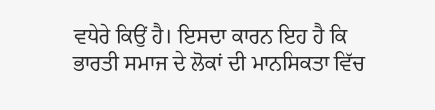ਵਧੇਰੇ ਕਿਉਂ ਹੈ। ਇਸਦਾ ਕਾਰਨ ਇਹ ਹੈ ਕਿ ਭਾਰਤੀ ਸਮਾਜ ਦੇ ਲੋਕਾਂ ਦੀ ਮਾਨਸਿਕਤਾ ਵਿੱਚ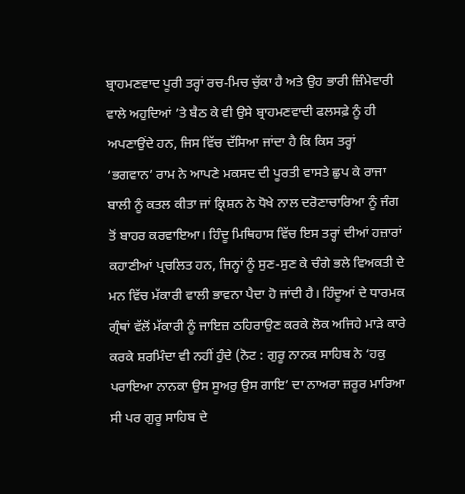ਬ੍ਰਾਹਮਣਵਾਦ ਪੂਰੀ ਤਰ੍ਹਾਂ ਰਚ-ਮਿਚ ਚੁੱਕਾ ਹੈ ਅਤੇ ਉਹ ਭਾਰੀ ਜ਼ਿੰਮੇਵਾਰੀ ਵਾਲੇ ਅਹੁਦਿਆਂ ’ਤੇ ਬੈਠ ਕੇ ਵੀ ਉਸੇ ਬ੍ਰਾਹਮਣਵਾਦੀ ਫਲਸਫ਼ੇ ਨੂੰ ਹੀ ਅਪਣਾਉਂਦੇ ਹਨ, ਜਿਸ ਵਿੱਚ ਦੱਸਿਆ ਜਾਂਦਾ ਹੈ ਕਿ ਕਿਸ ਤਰ੍ਹਾਂ ‘ਭਗਵਾਨ’ ਰਾਮ ਨੇ ਆਪਣੇ ਮਕਸਦ ਦੀ ਪੂਰਤੀ ਵਾਸਤੇ ਛੁਪ ਕੇ ਰਾਜਾ ਬਾਲੀ ਨੂੰ ਕਤਲ ਕੀਤਾ ਜਾਂ ਕ੍ਰਿਸ਼ਨ ਨੇ ਧੋਖੇ ਨਾਲ ਦਰੋਣਾਚਾਰਿਆ ਨੂੰ ਜੰਗ ਤੋਂ ਬਾਹਰ ਕਰਵਾਇਆ। ਹਿੰਦੂ ਮਿਥਿਹਾਸ ਵਿੱਚ ਇਸ ਤਰ੍ਹਾਂ ਦੀਆਂ ਹਜ਼ਾਰਾਂ ਕਹਾਣੀਆਂ ਪ੍ਰਚਲਿਤ ਹਨ, ਜਿਨ੍ਹਾਂ ਨੂੰ ਸੁਣ-ਸੁਣ ਕੇ ਚੰਗੇ ਭਲੇ ਵਿਅਕਤੀ ਦੇ ਮਨ ਵਿੱਚ ਮੱਕਾਰੀ ਵਾਲੀ ਭਾਵਨਾ ਪੈਦਾ ਹੋ ਜਾਂਦੀ ਹੈ। ਹਿੰਦੂਆਂ ਦੇ ਧਾਰਮਕ ਗ੍ਰੰਥਾਂ ਵੱਲੋਂ ਮੱਕਾਰੀ ਨੂੰ ਜਾਇਜ਼ ਠਹਿਰਾਉਣ ਕਰਕੇ ਲੋਕ ਅਜਿਹੇ ਮਾੜੇ ਕਾਰੇ ਕਰਕੇ ਸ਼ਰਮਿੰਦਾ ਵੀ ਨਹੀਂ ਹੁੰਦੇ (ਨੋਟ : ਗੁਰੂ ਨਾਨਕ ਸਾਹਿਬ ਨੇ ‘ਹਕੁ ਪਰਾਇਆ ਨਾਨਕਾ ਉਸ ਸੂਅਰੁ ਉਸ ਗਾਇ’ ਦਾ ਨਾਅਰਾ ਜ਼ਰੂਰ ਮਾਰਿਆ ਸੀ ਪਰ ਗੁਰੂ ਸਾਹਿਬ ਦੇ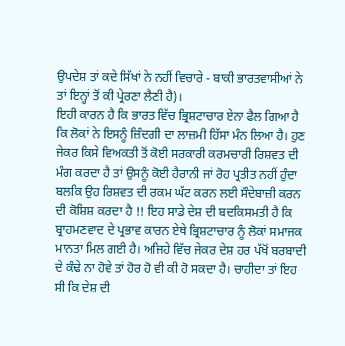ਉਪਦੇਸ਼ ਤਾਂ ਕਦੇ ਸਿੱਖਾਂ ਨੇ ਨਹੀਂ ਵਿਚਾਰੇ - ਬਾਕੀ ਭਾਰਤਵਾਸੀਆਂ ਨੇ ਤਾਂ ਇਨ੍ਹਾਂ ਤੋਂ ਕੀ ਪ੍ਰੇਰਣਾ ਲੈਣੀ ਹੈ)।
ਇਹੀ ਕਾਰਨ ਹੈ ਕਿ ਭਾਰਤ ਵਿੱਚ ਭ੍ਰਿਸ਼ਟਾਚਾਰ ਏਨਾ ਫੈਲ ਗਿਆ ਹੈ ਕਿ ਲੋਕਾਂ ਨੇ ਇਸਨੂੰ ਜ਼ਿੰਦਗੀ ਦਾ ਲਾਜ਼ਮੀ ਹਿੱਸਾ ਮੰਨ ਲਿਆ ਹੈ। ਹੁਣ ਜੇਕਰ ਕਿਸੇ ਵਿਅਕਤੀ ਤੋਂ ਕੋਈ ਸਰਕਾਰੀ ਕਰਮਚਾਰੀ ਰਿਸ਼ਵਤ ਦੀ ਮੰਗ ਕਰਦਾ ਹੈ ਤਾਂ ਉਸਨੂੰ ਕੋਈ ਹੈਰਾਨੀ ਜਾਂ ਰੋਹ ਪ੍ਰਤੀਤ ਨਹੀਂ ਹੁੰਦਾ ਬਲਕਿ ਉਹ ਰਿਸ਼ਵਤ ਦੀ ਰਕਮ ਘੱਟ ਕਰਨ ਲਈ ਸੌਦੇਬਾਜ਼ੀ ਕਰਨ ਦੀ ਕੋਸ਼ਿਸ਼ ਕਰਦਾ ਹੈ !! ਇਹ ਸਾਡੇ ਦੇਸ਼ ਦੀ ਬਦਕਿਸਮਤੀ ਹੈ ਕਿ ਬ੍ਰਾਹਮਣਵਾਦ ਦੇ ਪ੍ਰਭਾਵ ਕਾਰਨ ਏਥੇ ਭ੍ਰਿਸ਼ਟਾਚਾਰ ਨੂੰ ਲੋਕਾਂ ਸਮਾਜਕ ਮਾਨਤਾ ਮਿਲ ਗਈ ਹੈ। ਅਜਿਹੇ ਵਿੱਚ ਜੇਕਰ ਦੇਸ਼ ਹਰ ਪੱਖੋਂ ਬਰਬਾਦੀ ਦੇ ਕੰਢੇ ਨਾ ਹੋਵੇ ਤਾਂ ਹੋਰ ਹੋ ਵੀ ਕੀ ਹੋ ਸਕਦਾ ਹੈ। ਚਾਹੀਦਾ ਤਾਂ ਇਹ ਸੀ ਕਿ ਦੇਸ਼ ਦੀ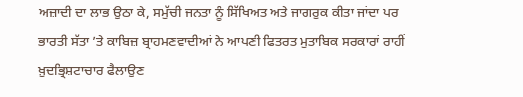ਅਜ਼ਾਦੀ ਦਾ ਲਾਭ ਉਠਾ ਕੇ, ਸਮੁੱਚੀ ਜਨਤਾ ਨੂੰ ਸਿੱਖਿਅਤ ਅਤੇ ਜਾਗਰੁਕ ਕੀਤਾ ਜਾਂਦਾ ਪਰ ਭਾਰਤੀ ਸੱਤਾ ’ਤੇ ਕਾਬਿਜ਼ ਬ੍ਰਾਹਮਣਵਾਦੀਆਂ ਨੇ ਆਪਣੀ ਫਿਤਰਤ ਮੁਤਾਬਿਕ ਸਰਕਾਰਾਂ ਰਾਹੀਂ ਖ਼ੁਦਭ੍ਰਿਸ਼ਟਾਚਾਰ ਫੈਲਾਉਣ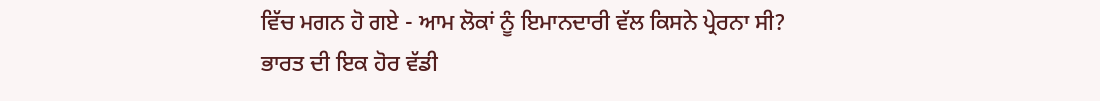ਵਿੱਚ ਮਗਨ ਹੋ ਗਏ - ਆਮ ਲੋਕਾਂ ਨੂੰ ਇਮਾਨਦਾਰੀ ਵੱਲ ਕਿਸਨੇ ਪ੍ਰੇਰਨਾ ਸੀ?
ਭਾਰਤ ਦੀ ਇਕ ਹੋਰ ਵੱਡੀ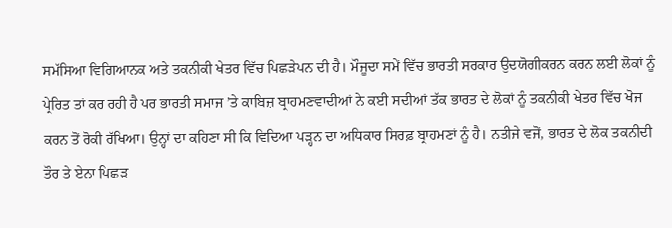ਸਮੱਸਿਆ ਵਿਗਿਆਨਕ ਅਤੇ ਤਕਨੀਕੀ ਖੇਤਰ ਵਿੱਚ ਪਿਛੜੇਪਨ ਦੀ ਹੈ। ਮੌਜੂਦਾ ਸਮੇਂ ਵਿੱਚ ਭਾਰਤੀ ਸਰਕਾਰ ਉਦਯੋਗੀਕਰਨ ਕਰਨ ਲਈ ਲੋਕਾਂ ਨੂੰ ਪ੍ਰੇਰਿਤ ਤਾਂ ਕਰ ਰਹੀ ਹੈ ਪਰ ਭਾਰਤੀ ਸਮਾਜ ’ਤੇ ਕਾਬਿਜ਼ ਬ੍ਰਾਹਮਣਵਾਦੀਆਂ ਨੇ ਕਈ ਸਦੀਆਂ ਤੱਕ ਭਾਰਤ ਦੇ ਲੋਕਾਂ ਨੂੰ ਤਕਨੀਕੀ ਖੇਤਰ ਵਿੱਚ ਖੋਜ ਕਰਨ ਤੋਂ ਰੋਕੀ ਰੱਖਿਆ। ਉਨ੍ਹਾਂ ਦਾ ਕਹਿਣਾ ਸੀ ਕਿ ਵਿਦਿਆ ਪੜ੍ਹਨ ਦਾ ਅਧਿਕਾਰ ਸਿਰਫ਼ ਬ੍ਰਾਹਮਣਾਂ ਨੂੰ ਹੈ। ਨਤੀਜੇ ਵਜੋਂ, ਭਾਰਤ ਦੇ ਲੋਕ ਤਕਨੀਦੀ ਤੌਰ ਤੇ ਏਨਾ ਪਿਛੜ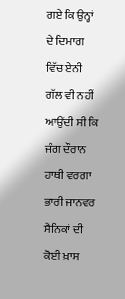ਗਏ ਕਿ ਉਨ੍ਹਾਂ ਦੇ ਦਿਮਾਗ ਵਿੱਚ ਏਨੀ ਗੱਲ ਵੀ ਨਹੀਂ ਆਉਂਦੀ ਸੀ ਕਿ ਜੰਗ ਦੌਰਾਨ ਹਾਥੀ ਵਰਗਾ ਭਾਰੀ ਜਾਨਵਰ ਸੈਨਿਕਾਂ ਦੀ ਕੋਈ ਖ਼ਾਸ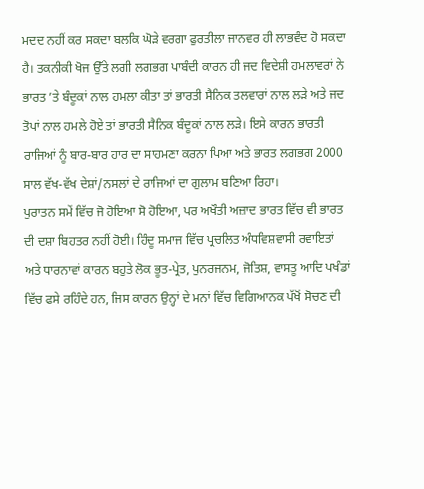ਮਦਦ ਨਹੀਂ ਕਰ ਸਕਦਾ ਬਲਕਿ ਘੋੜੇ ਵਰਗਾ ਫੁਰਤੀਲਾ ਜਾਨਵਰ ਹੀ ਲਾਭਵੰਦ ਹੋ ਸਕਦਾ ਹੈ। ਤਕਨੀਕੀ ਖੋਜ ਉੱਤੇ ਲਗੀ ਲਗਭਗ ਪਾਬੰਦੀ ਕਾਰਨ ਹੀ ਜਦ ਵਿਦੇਸ਼ੀ ਹਮਲਾਵਰਾਂ ਨੇ ਭਾਰਤ ’ਤੇ ਬੰਦੂਕਾਂ ਨਾਲ ਹਮਲਾ ਕੀਤਾ ਤਾਂ ਭਾਰਤੀ ਸੈਨਿਕ ਤਲਵਾਰਾਂ ਨਾਲ ਲੜੇ ਅਤੇ ਜਦ ਤੋਪਾਂ ਨਾਲ ਹਮਲੇ ਹੋਏ ਤਾਂ ਭਾਰਤੀ ਸੈਨਿਕ ਬੰਦੂਕਾਂ ਨਾਲ ਲੜੇ। ਇਸੇ ਕਾਰਨ ਭਾਰਤੀ ਰਾਜਿਆਂ ਨੂੰ ਬਾਰ-ਬਾਰ ਹਾਰ ਦਾ ਸਾਹਮਣਾ ਕਰਨਾ ਪਿਆ ਅਤੇ ਭਾਰਤ ਲਗਭਗ 2000 ਸਾਲ ਵੱਖ-ਵੱਖ ਦੇਸ਼ਾਂ/ਨਸਲਾਂ ਦੇ ਰਾਜਿਆਂ ਦਾ ਗੁਲਾਮ ਬਣਿਆ ਰਿਹਾ।
ਪੁਰਾਤਨ ਸਮੇਂ ਵਿੱਚ ਜੋ ਹੋਇਆ ਸੋ ਹੋਇਆ, ਪਰ ਅਖੌਤੀ ਅਜ਼ਾਦ ਭਾਰਤ ਵਿੱਚ ਵੀ ਭਾਰਤ ਦੀ ਦਸ਼ਾ ਬਿਹਤਰ ਨਹੀਂ ਹੋਈ। ਹਿੰਦੂ ਸਮਾਜ ਵਿੱਚ ਪ੍ਰਚਲਿਤ ਅੰਧਵਿਸ਼ਵਾਸੀ ਰਵਾਇਤਾਂ ਅਤੇ ਧਾਰਨਾਵਾਂ ਕਾਰਨ ਬਹੁਤੇ ਲੋਕ ਭੂਤ-ਪ੍ਰੇਤ, ਪੁਨਰਜਨਮ, ਜੋਤਿਸ਼, ਵਾਸਤੂ ਆਦਿ ਪਖੰਡਾਂ ਵਿੱਚ ਫਸੇ ਰਹਿੰਦੇ ਹਨ, ਜਿਸ ਕਾਰਨ ਉਨ੍ਹਾਂ ਦੇ ਮਨਾਂ ਵਿੱਚ ਵਿਗਿਆਨਕ ਪੱਖੋਂ ਸੋਚਣ ਦੀ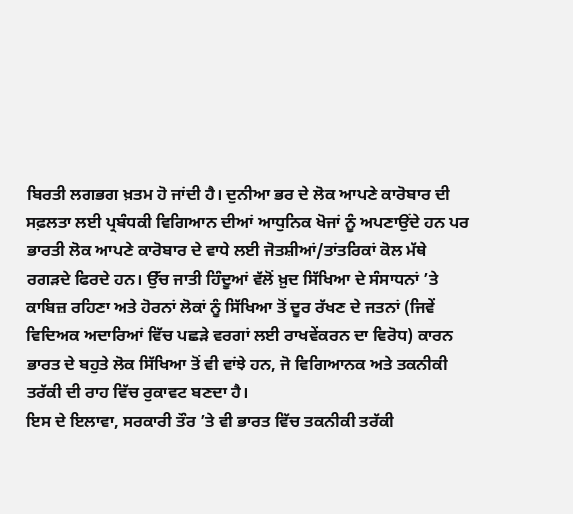ਬਿਰਤੀ ਲਗਭਗ ਖ਼ਤਮ ਹੋ ਜਾਂਦੀ ਹੈ। ਦੁਨੀਆ ਭਰ ਦੇ ਲੋਕ ਆਪਣੇ ਕਾਰੋਬਾਰ ਦੀ ਸਫ਼ਲਤਾ ਲਈ ਪ੍ਰਬੰਧਕੀ ਵਿਗਿਆਨ ਦੀਆਂ ਆਧੁਨਿਕ ਖੋਜਾਂ ਨੂੰ ਅਪਣਾਉਂਦੇ ਹਨ ਪਰ ਭਾਰਤੀ ਲੋਕ ਆਪਣੇ ਕਾਰੋਬਾਰ ਦੇ ਵਾਧੇ ਲਈ ਜੋਤਸ਼ੀਆਂ/ਤਾਂਤਰਿਕਾਂ ਕੋਲ ਮੱਥੇ ਰਗੜਦੇ ਫਿਰਦੇ ਹਨ। ਉੱਚ ਜਾਤੀ ਹਿੰਦੂਆਂ ਵੱਲੋਂ ਖ਼ੁਦ ਸਿੱਖਿਆ ਦੇ ਸੰਸਾਧਨਾਂ ’ਤੇ ਕਾਬਿਜ਼ ਰਹਿਣਾ ਅਤੇ ਹੋਰਨਾਂ ਲੋਕਾਂ ਨੂੰ ਸਿੱਖਿਆ ਤੋਂ ਦੂਰ ਰੱਖਣ ਦੇ ਜਤਨਾਂ (ਜਿਵੇਂ ਵਿਦਿਅਕ ਅਦਾਰਿਆਂ ਵਿੱਚ ਪਛੜੇ ਵਰਗਾਂ ਲਈ ਰਾਖਵੇਂਕਰਨ ਦਾ ਵਿਰੋਧ) ਕਾਰਨ ਭਾਰਤ ਦੇ ਬਹੁਤੇ ਲੋਕ ਸਿੱਖਿਆ ਤੋਂ ਵੀ ਵਾਂਝੇ ਹਨ, ਜੋ ਵਿਗਿਆਨਕ ਅਤੇ ਤਕਨੀਕੀ ਤਰੱਕੀ ਦੀ ਰਾਹ ਵਿੱਚ ਰੁਕਾਵਟ ਬਣਦਾ ਹੈ।
ਇਸ ਦੇ ਇਲਾਵਾ, ਸਰਕਾਰੀ ਤੌਰ ’ਤੇ ਵੀ ਭਾਰਤ ਵਿੱਚ ਤਕਨੀਕੀ ਤਰੱਕੀ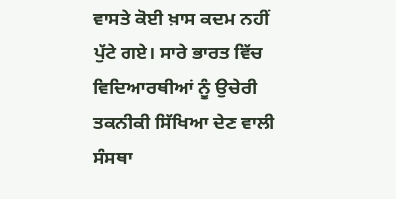ਵਾਸਤੇ ਕੋਈ ਖ਼ਾਸ ਕਦਮ ਨਹੀਂ ਪੁੱਟੇ ਗਏ। ਸਾਰੇ ਭਾਰਤ ਵਿੱਚ ਵਿਦਿਆਰਥੀਆਂ ਨੂੰ ਉਚੇਰੀ ਤਕਨੀਕੀ ਸਿੱਖਿਆ ਦੇਣ ਵਾਲੀ ਸੰਸਥਾ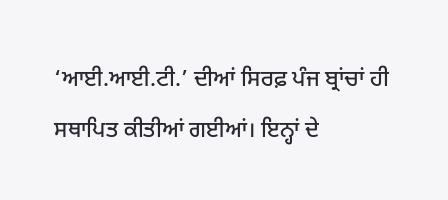‘ਆਈ.ਆਈ.ਟੀ.’ ਦੀਆਂ ਸਿਰਫ਼ ਪੰਜ ਬ੍ਰਾਂਚਾਂ ਹੀ ਸਥਾਪਿਤ ਕੀਤੀਆਂ ਗਈਆਂ। ਇਨ੍ਹਾਂ ਦੇ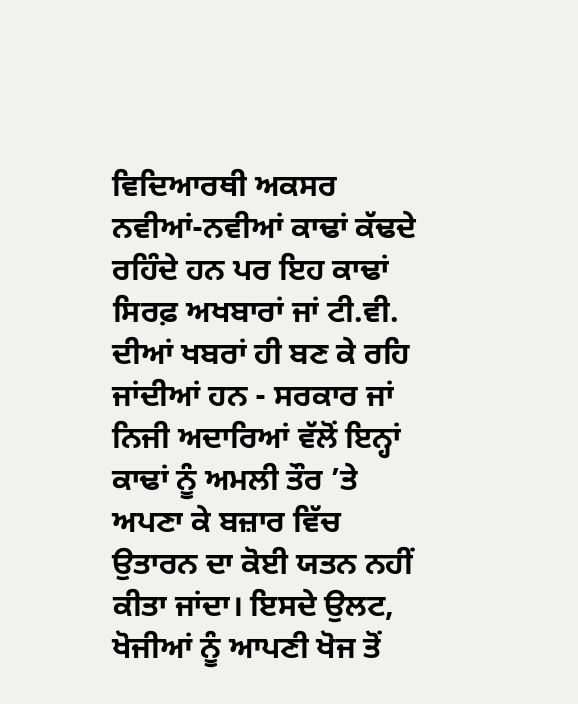ਵਿਦਿਆਰਥੀ ਅਕਸਰ ਨਵੀਆਂ-ਨਵੀਆਂ ਕਾਢਾਂ ਕੱਢਦੇ ਰਹਿੰਦੇ ਹਨ ਪਰ ਇਹ ਕਾਢਾਂ ਸਿਰਫ਼ ਅਖਬਾਰਾਂ ਜਾਂ ਟੀ.ਵੀ. ਦੀਆਂ ਖਬਰਾਂ ਹੀ ਬਣ ਕੇ ਰਹਿ ਜਾਂਦੀਆਂ ਹਨ - ਸਰਕਾਰ ਜਾਂ ਨਿਜੀ ਅਦਾਰਿਆਂ ਵੱਲੋਂ ਇਨ੍ਹਾਂ ਕਾਢਾਂ ਨੂੰ ਅਮਲੀ ਤੌਰ ’ਤੇ ਅਪਣਾ ਕੇ ਬਜ਼ਾਰ ਵਿੱਚ ਉਤਾਰਨ ਦਾ ਕੋਈ ਯਤਨ ਨਹੀਂ ਕੀਤਾ ਜਾਂਦਾ। ਇਸਦੇ ਉਲਟ, ਖੋਜੀਆਂ ਨੂੰ ਆਪਣੀ ਖੋਜ ਤੋਂ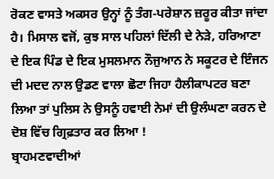ਰੋਕਣ ਵਾਸਤੇ ਅਕਸਰ ਉਨ੍ਹਾਂ ਨੂੰ ਤੰਗ-ਪਰੇਸ਼ਾਨ ਜ਼ਰੂਰ ਕੀਤਾ ਜਾਂਦਾ ਹੈ। ਮਿਸਾਲ ਵਜੋਂ, ਕੁਝ ਸਾਲ ਪਹਿਲਾਂ ਦਿੱਲੀ ਦੇ ਨੇੜੇ, ਹਰਿਆਣਾ ਦੇ ਇਕ ਪਿੰਡ ਦੇ ਇਕ ਮੁਸਲਮਾਨ ਨੌਜੁਆਨ ਨੇ ਸਕੂਟਰ ਦੇ ਇੰਜਨ ਦੀ ਮਦਦ ਨਾਲ ਉਡਣ ਵਾਲਾ ਛੋਟਾ ਜਿਹਾ ਹੈਲੀਕਾਪਟਰ ਬਣਾ ਲਿਆ ਤਾਂ ਪੁਲਿਸ ਨੇ ਉਸਨੂੰ ਹਵਾਈ ਨੇਮਾਂ ਦੀ ਉਲੰਘਣਾ ਕਰਨ ਦੇ ਦੋਸ਼ ਵਿੱਚ ਗ੍ਰਿਫ਼ਤਾਰ ਕਰ ਲਿਆ !
ਬ੍ਰਾਹਮਣਵਾਦੀਆਂ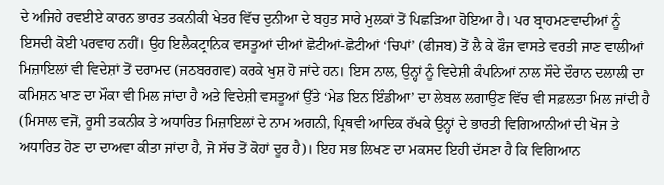ਦੇ ਅਜਿਹੇ ਰਵਈਏ ਕਾਰਨ ਭਾਰਤ ਤਕਨੀਕੀ ਖੇਤਰ ਵਿੱਚ ਦੁਨੀਆ ਦੇ ਬਹੁਤ ਸਾਰੇ ਮੁਲਕਾਂ ਤੋਂ ਪਿਛੜਿਆ ਹੋਇਆ ਹੈ। ਪਰ ਬ੍ਰਾਹਮਣਵਾਦੀਆਂ ਨੂੰ ਇਸਦੀ ਕੋਈ ਪਰਵਾਹ ਨਹੀਂ। ਉਹ ਇਲੈਕਟ੍ਰਾਨਿਕ ਵਸਤੂਆਂ ਦੀਆਂ ਛੋਟੀਆਂ-ਛੋਟੀਆਂ ‘ਚਿਪਾਂ’ (ਫੀਜਬ) ਤੋਂ ਲੈ ਕੇ ਫੌਜ ਵਾਸਤੇ ਵਰਤੀ ਜਾਣ ਵਾਲੀਆਂ ਮਿਜ਼ਾਇਲਾਂ ਵੀ ਵਿਦੇਸ਼ਾਂ ਤੋਂ ਦਰਾਮਦ (ਜਠਬਰਗਵ) ਕਰਕੇ ਖੁਸ਼ ਹੋ ਜਾਂਦੇ ਹਨ। ਇਸ ਨਾਲ, ਉਨ੍ਹਾਂ ਨੂੰ ਵਿਦੇਸ਼ੀ ਕੰਪਨਿਆਂ ਨਾਲ ਸੌਦੇ ਦੌਰਾਨ ਦਲਾਲੀ ਦਾ ਕਮਿਸ਼ਨ ਖਾਣ ਦਾ ਮੌਕਾ ਵੀ ਮਿਲ ਜਾਂਦਾ ਹੈ ਅਤੇ ਵਿਦੇਸ਼ੀ ਵਸਤੂਆਂ ਉੱਤੇ ‘ਮੇਡ ਇਨ ਇੰਡੀਆ’ ਦਾ ਲੇਬਲ ਲਗਾਉਣ ਵਿੱਚ ਵੀ ਸਫ਼ਲਤਾ ਮਿਲ ਜਾਂਦੀ ਹੈ (ਮਿਸਾਲ ਵਜੋਂ, ਰੂਸੀ ਤਕਨੀਕ ਤੇ ਅਧਾਰਿਤ ਮਿਜ਼ਾਇਲਾਂ ਦੇ ਨਾਮ ਅਗਨੀ, ਪ੍ਰਿਥਵੀ ਆਦਿਕ ਰੱਖਕੇ ਉਨ੍ਹਾਂ ਦੇ ਭਾਰਤੀ ਵਿਗਿਆਨੀਆਂ ਦੀ ਖੋਜ ਤੇ ਅਧਾਰਿਤ ਹੋਣ ਦਾ ਦਾਅਵਾ ਕੀਤਾ ਜਾਂਦਾ ਹੈ, ਜੋ ਸੱਚ ਤੋਂ ਕੋਹਾਂ ਦੂਰ ਹੈ)। ਇਹ ਸਭ ਲਿਖਣ ਦਾ ਮਕਸਦ ਇਹੀ ਦੱਸਣਾ ਹੈ ਕਿ ਵਿਗਿਆਨ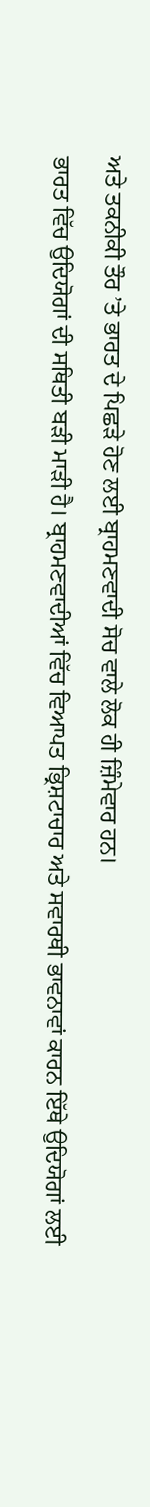ਅਤੇ ਤਕਨੀਕੀ ਤੌਰ ’ਤੇ ਭਾਰਤ ਦੇ ਪਿਛੜੇ ਹੋਣ ਲਈ ਬ੍ਰਾਹਮਣਵਾਦੀ ਸੋਚ ਵਾਲੇ ਲੋਕ ਹੀ ਜ਼ਿੰਮੇਵਾਰ ਹਨ।
ਭਾਰਤ ਵਿੱਚ ਉਦਿਯੋਗਾਂ ਦੀ ਸਥਿਤੀ ਬੜੀ ਮਾੜੀ ਹੈ। ਬ੍ਰਾਹਮਣਵਾਦੀਆਂ ਵਿੱਚ ਵਿਆਪਤ ਭ੍ਰਿਸ਼ਟਾਚਾਰ ਅਤੇ ਸਵਾਰਥੀ ਭਾਵਨਾਵਾਂ ਕਾਰਨ ਇੱਥੇ ਉਦਿਯੋਗਾਂ ਲਈ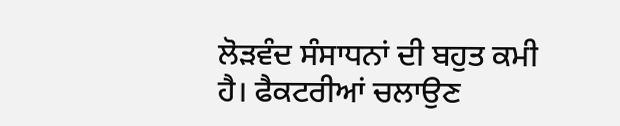ਲੋੜਵੰਦ ਸੰਸਾਧਨਾਂ ਦੀ ਬਹੁਤ ਕਮੀ ਹੈ। ਫੈਕਟਰੀਆਂ ਚਲਾਉਣ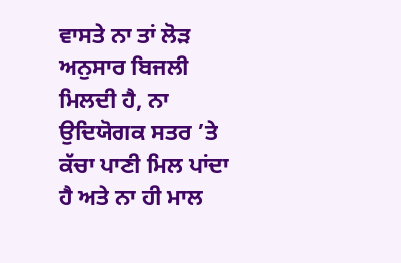ਵਾਸਤੇ ਨਾ ਤਾਂ ਲੋੜ ਅਨੁਸਾਰ ਬਿਜਲੀ ਮਿਲਦੀ ਹੈ, ਨਾ ਉਦਿਯੋਗਕ ਸਤਰ ’ਤੇ ਕੱਚਾ ਪਾਣੀ ਮਿਲ ਪਾਂਦਾ ਹੈ ਅਤੇ ਨਾ ਹੀ ਮਾਲ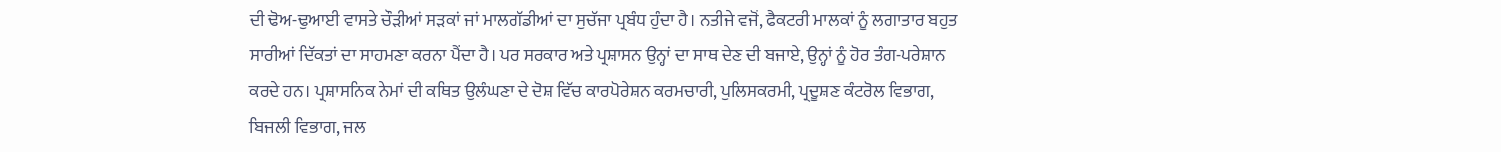ਦੀ ਢੋਅ-ਢੁਆਈ ਵਾਸਤੇ ਚੌੜੀਆਂ ਸੜਕਾਂ ਜਾਂ ਮਾਲਗੱਡੀਆਂ ਦਾ ਸੁਚੱਜਾ ਪ੍ਰਬੰਧ ਹੁੰਦਾ ਹੈ। ਨਤੀਜੇ ਵਜੋਂ, ਫੈਕਟਰੀ ਮਾਲਕਾਂ ਨੂੰ ਲਗਾਤਾਰ ਬਹੁਤ ਸਾਰੀਆਂ ਦਿੱਕਤਾਂ ਦਾ ਸਾਹਮਣਾ ਕਰਨਾ ਪੈਂਦਾ ਹੈ। ਪਰ ਸਰਕਾਰ ਅਤੇ ਪ੍ਰਸ਼ਾਸਨ ਉਨ੍ਹਾਂ ਦਾ ਸਾਥ ਦੇਣ ਦੀ ਬਜਾਏ, ਉਨ੍ਹਾਂ ਨੂੰ ਹੋਰ ਤੰਗ-ਪਰੇਸ਼ਾਨ ਕਰਦੇ ਹਨ। ਪ੍ਰਸ਼ਾਸਨਿਕ ਨੇਮਾਂ ਦੀ ਕਥਿਤ ਉਲੰਘਣਾ ਦੇ ਦੋਸ਼ ਵਿੱਚ ਕਾਰਪੋਰੇਸ਼ਨ ਕਰਮਚਾਰੀ, ਪੁਲਿਸਕਰਮੀ, ਪ੍ਰਦੂਸ਼ਣ ਕੰਟਰੋਲ ਵਿਭਾਗ, ਬਿਜਲੀ ਵਿਭਾਗ, ਜਲ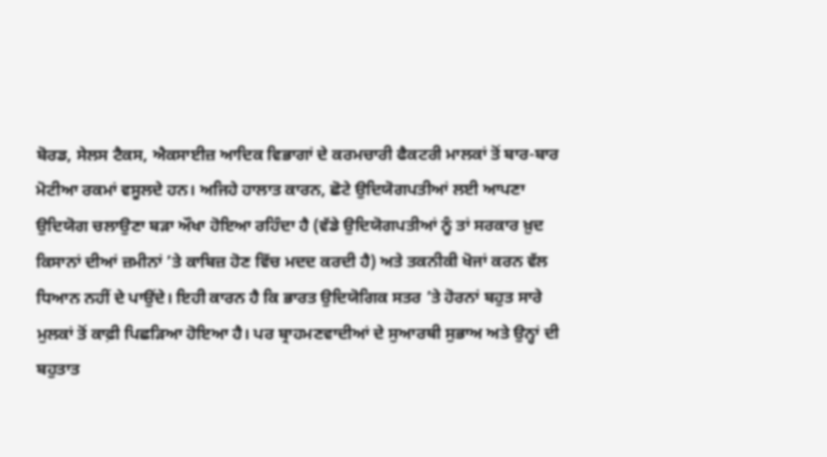ਬੋਰਡ, ਸੇਲਸ ਟੈਕਸ, ਐਕਸਾਈਜ਼ ਆਦਿਕ ਵਿਭਾਗਾਂ ਦੇ ਕਰਮਚਾਰੀ ਫੈਕਟਰੀ ਮਾਲਕਾਂ ਤੋਂ ਬਾਰ-ਬਾਰ ਮੋਟੀਆ ਰਕਮਾਂ ਵਸੂਲਦੇ ਹਨ। ਅਜਿਹੇ ਹਾਲਾਤ ਕਾਰਨ, ਛੋਟੇ ਉਦਿਯੋਗਪਤੀਆਂ ਲਈ ਆਪਣਾ ਉਦਿਯੋਗ ਚਲਾਉਣਾ ਬੜਾ ਔਖਾ ਹੋਇਆ ਰਹਿੰਦਾ ਹੈ (ਵੱਡੇ ਉਦਿਯੋਗਪਤੀਆਂ ਨੂੰ ਤਾਂ ਸਰਕਾਰ ਖ਼ੁਦ ਕਿਸਾਨਾਂ ਦੀਆਂ ਜ਼ਮੀਨਾਂ ’ਤੇ ਕਾਬਿਜ਼ ਹੋਣ ਵਿੱਚ ਮਦਦ ਕਰਦੀ ਹੈ) ਅਤੇ ਤਕਨੀਕੀ ਖੋਜਾਂ ਕਰਨ ਵੱਲ ਧਿਆਨ ਨਹੀਂ ਦੇ ਪਾਉਂਦੇ। ਇਹੀ ਕਾਰਨ ਹੈ ਕਿ ਭਾਰਤ ਉਦਿਯੋਗਿਕ ਸਤਰ ’ਤੇ ਹੋਰਨਾਂ ਬਹੁਤ ਸਾਰੇ ਮੁਲਕਾਂ ਤੋਂ ਕਾਫ਼ੀ ਪਿਛੜਿਆ ਹੋਇਆ ਹੈ। ਪਰ ਬ੍ਰਾਹਮਣਵਾਦੀਆਂ ਦੇ ਸੁਆਰਥੀ ਸੁਭਾਅ ਅਤੇ ਉਨ੍ਹਾਂ ਦੀ ਬਹੁਤਾਤ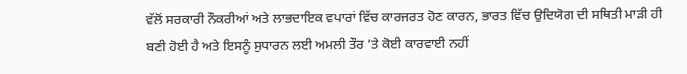ਵੱਲੋਂ ਸਰਕਾਰੀ ਨੌਕਰੀਆਂ ਅਤੇ ਲਾਭਦਾਇਕ ਵਪਾਰਾਂ ਵਿੱਚ ਕਾਰਜਰਤ ਹੋਣ ਕਾਰਨ, ਭਾਰਤ ਵਿੱਚ ਉਦਿਯੋਗ ਦੀ ਸਥਿਤੀ ਮਾੜੀ ਹੀ ਬਣੀ ਹੋਈ ਹੈ ਅਤੇ ਇਸਨੂੰ ਸੁਧਾਰਨ ਲਈ ਅਮਲੀ ਤੌਰ ’ਤੇ ਕੋਈ ਕਾਰਵਾਈ ਨਹੀਂ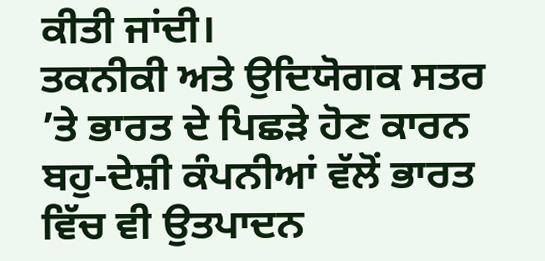ਕੀਤੀ ਜਾਂਦੀ।
ਤਕਨੀਕੀ ਅਤੇ ਉਦਿਯੋਗਕ ਸਤਰ ’ਤੇ ਭਾਰਤ ਦੇ ਪਿਛੜੇ ਹੋਣ ਕਾਰਨ ਬਹੁ-ਦੇਸ਼ੀ ਕੰਪਨੀਆਂ ਵੱਲੋਂ ਭਾਰਤ ਵਿੱਚ ਵੀ ਉਤਪਾਦਨ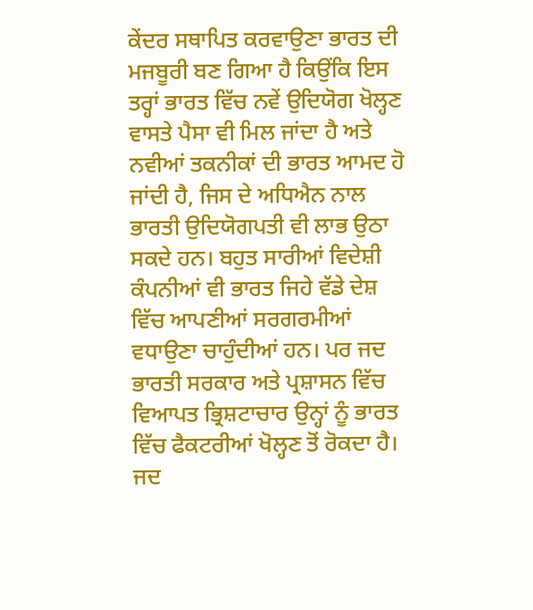ਕੇਂਦਰ ਸਥਾਪਿਤ ਕਰਵਾਉਣਾ ਭਾਰਤ ਦੀ ਮਜਬੂਰੀ ਬਣ ਗਿਆ ਹੈ ਕਿਉਂਕਿ ਇਸ ਤਰ੍ਹਾਂ ਭਾਰਤ ਵਿੱਚ ਨਵੇਂ ਉਦਿਯੋਗ ਖੋਲ੍ਹਣ ਵਾਸਤੇ ਪੈਸਾ ਵੀ ਮਿਲ ਜਾਂਦਾ ਹੈ ਅਤੇ ਨਵੀਆਂ ਤਕਨੀਕਾਂ ਦੀ ਭਾਰਤ ਆਮਦ ਹੋ ਜਾਂਦੀ ਹੈ, ਜਿਸ ਦੇ ਅਧਿਐਨ ਨਾਲ ਭਾਰਤੀ ਉਦਿਯੋਗਪਤੀ ਵੀ ਲਾਭ ਉਠਾ ਸਕਦੇ ਹਨ। ਬਹੁਤ ਸਾਰੀਆਂ ਵਿਦੇਸ਼ੀ ਕੰਪਨੀਆਂ ਵੀ ਭਾਰਤ ਜਿਹੇ ਵੱਡੇ ਦੇਸ਼ ਵਿੱਚ ਆਪਣੀਆਂ ਸਰਗਰਮੀਆਂ ਵਧਾਉਣਾ ਚਾਹੁੰਦੀਆਂ ਹਨ। ਪਰ ਜਦ ਭਾਰਤੀ ਸਰਕਾਰ ਅਤੇ ਪ੍ਰਸ਼ਾਸਨ ਵਿੱਚ ਵਿਆਪਤ ਭ੍ਰਿਸ਼ਟਾਚਾਰ ਉਨ੍ਹਾਂ ਨੂੰ ਭਾਰਤ ਵਿੱਚ ਫੈਕਟਰੀਆਂ ਖੋਲ੍ਹਣ ਤੋਂ ਰੋਕਦਾ ਹੈ। ਜਦ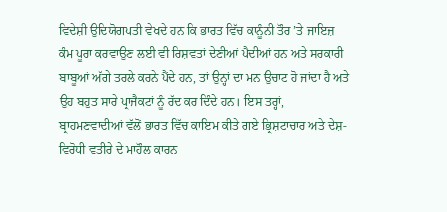ਵਿਦੇਸ਼ੀ ਉਦਿਯੋਗਪਤੀ ਵੇਖਦੇ ਹਨ ਕਿ ਭਾਰਤ ਵਿੱਚ ਕਾਨੂੰਨੀ ਤੌਰ ’ਤੇ ਜਾਇਜ਼ ਕੰਮ ਪੂਰਾ ਕਰਵਾਉਣ ਲਈ ਵੀ ਰਿਸ਼ਵਤਾਂ ਦੇਣੀਆਂ ਪੈਦੀਆਂ ਹਨ ਅਤੇ ਸਰਕਾਰੀ ਬਾਬੂਆਂ ਅੱਗੇ ਤਰਲੇ ਕਰਨੇ ਪੈਂਦੇ ਹਨ, ਤਾਂ ਉਨ੍ਹਾਂ ਦਾ ਮਨ ਉਚਾਟ ਹੋ ਜਾਂਦਾ ਹੈ ਅਤੇ ਉਹ ਬਹੁਤ ਸਾਰੇ ਪ੍ਰਾਜੈਕਟਾਂ ਨੂੰ ਰੱਦ ਕਰ ਦਿੰਦੇ ਹਨ। ਇਸ ਤਰ੍ਹਾਂ, ਬ੍ਰਾਹਮਣਵਾਦੀਆਂ ਵੱਲੋਂ ਭਾਰਤ ਵਿੱਚ ਕਾਇਮ ਕੀਤੇ ਗਏ ਭ੍ਰਿਸ਼ਟਾਚਾਰ ਅਤੇ ਦੇਸ਼-ਵਿਰੋਧੀ ਵਤੀਰੇ ਦੇ ਮਾਹੌਲ ਕਾਰਨ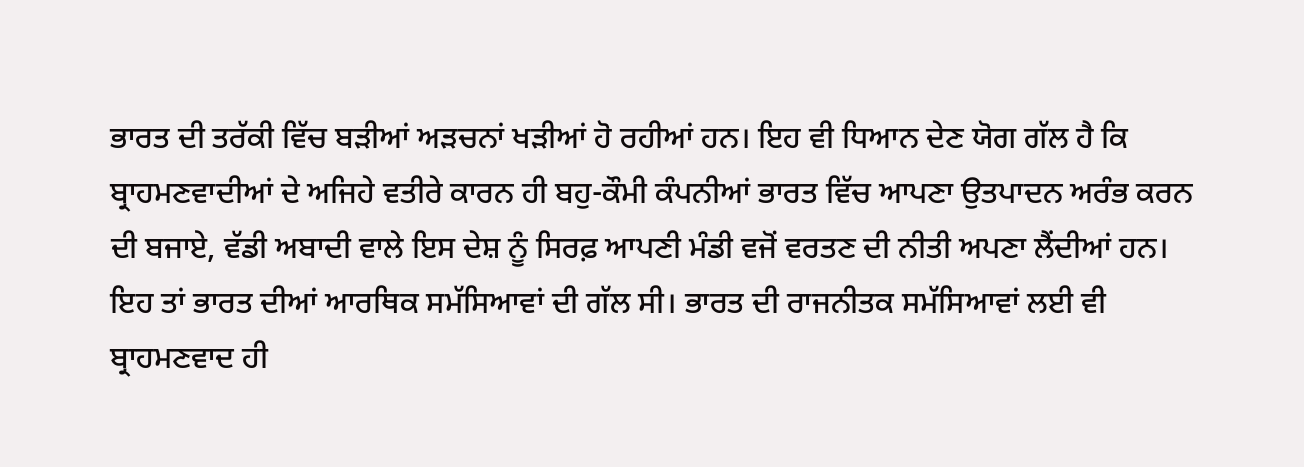ਭਾਰਤ ਦੀ ਤਰੱਕੀ ਵਿੱਚ ਬੜੀਆਂ ਅੜਚਨਾਂ ਖੜੀਆਂ ਹੋ ਰਹੀਆਂ ਹਨ। ਇਹ ਵੀ ਧਿਆਨ ਦੇਣ ਯੋਗ ਗੱਲ ਹੈ ਕਿ ਬ੍ਰਾਹਮਣਵਾਦੀਆਂ ਦੇ ਅਜਿਹੇ ਵਤੀਰੇ ਕਾਰਨ ਹੀ ਬਹੁ-ਕੌਮੀ ਕੰਪਨੀਆਂ ਭਾਰਤ ਵਿੱਚ ਆਪਣਾ ਉਤਪਾਦਨ ਅਰੰਭ ਕਰਨ ਦੀ ਬਜਾਏ, ਵੱਡੀ ਅਬਾਦੀ ਵਾਲੇ ਇਸ ਦੇਸ਼ ਨੂੰ ਸਿਰਫ਼ ਆਪਣੀ ਮੰਡੀ ਵਜੋਂ ਵਰਤਣ ਦੀ ਨੀਤੀ ਅਪਣਾ ਲੈਂਦੀਆਂ ਹਨ।
ਇਹ ਤਾਂ ਭਾਰਤ ਦੀਆਂ ਆਰਥਿਕ ਸਮੱਸਿਆਵਾਂ ਦੀ ਗੱਲ ਸੀ। ਭਾਰਤ ਦੀ ਰਾਜਨੀਤਕ ਸਮੱਸਿਆਵਾਂ ਲਈ ਵੀ ਬ੍ਰਾਹਮਣਵਾਦ ਹੀ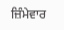ਜ਼ਿੰਮੇਵਾਰ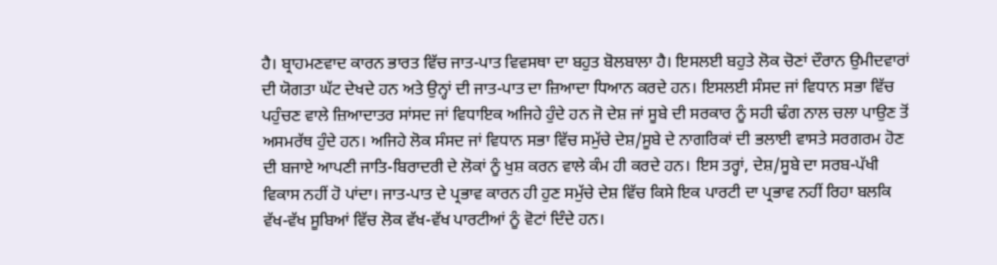ਹੈ। ਬ੍ਰਾਹਮਣਵਾਦ ਕਾਰਨ ਭਾਰਤ ਵਿੱਚ ਜਾਤ-ਪਾਤ ਵਿਵਸਥਾ ਦਾ ਬਹੁਤ ਬੋਲਬਾਲਾ ਹੈ। ਇਸਲਈ ਬਹੁਤੇ ਲੋਕ ਚੋਣਾਂ ਦੌਰਾਨ ਉਮੀਦਵਾਰਾਂ ਦੀ ਯੋਗਤਾ ਘੱਟ ਦੇਖਦੇ ਹਨ ਅਤੇ ਉਨ੍ਹਾਂ ਦੀ ਜਾਤ-ਪਾਤ ਦਾ ਜ਼ਿਆਦਾ ਧਿਆਨ ਕਰਦੇ ਹਨ। ਇਸਲਈ ਸੰਸਦ ਜਾਂ ਵਿਧਾਨ ਸਭਾ ਵਿੱਚ ਪਹੁੰਚਣ ਵਾਲੇ ਜ਼ਿਆਦਾਤਰ ਸਾਂਸਦ ਜਾਂ ਵਿਧਾਇਕ ਅਜਿਹੇ ਹੁੰਦੇ ਹਨ ਜੋ ਦੇਸ਼ ਜਾਂ ਸੂਬੇ ਦੀ ਸਰਕਾਰ ਨੂੰ ਸਹੀ ਢੰਗ ਨਾਲ ਚਲਾ ਪਾਉਣ ਤੋਂ ਅਸਮਰੱਥ ਹੁੰਦੇ ਹਨ। ਅਜਿਹੇ ਲੋਕ ਸੰਸਦ ਜਾਂ ਵਿਧਾਨ ਸਭਾ ਵਿੱਚ ਸਮੁੱਚੇ ਦੇਸ਼/ਸੂਬੇ ਦੇ ਨਾਗਰਿਕਾਂ ਦੀ ਭਲਾਈ ਵਾਸਤੇ ਸਰਗਰਮ ਹੋਣ ਦੀ ਬਜਾਏ ਆਪਣੀ ਜਾਤਿ-ਬਿਰਾਦਰੀ ਦੇ ਲੋਕਾਂ ਨੂੰ ਖੁਸ਼ ਕਰਨ ਵਾਲੇ ਕੰਮ ਹੀ ਕਰਦੇ ਹਨ। ਇਸ ਤਰ੍ਹਾਂ, ਦੇਸ਼/ਸੂਬੇ ਦਾ ਸਰਬ-ਪੱਖੀ ਵਿਕਾਸ ਨਹੀਂ ਹੋ ਪਾਂਦਾ। ਜਾਤ-ਪਾਤ ਦੇ ਪ੍ਰਭਾਵ ਕਾਰਨ ਹੀ ਹੁਣ ਸਮੁੱਚੇ ਦੇਸ਼ ਵਿੱਚ ਕਿਸੇ ਇਕ ਪਾਰਟੀ ਦਾ ਪ੍ਰਭਾਵ ਨਹੀਂ ਰਿਹਾ ਬਲਕਿ ਵੱਖ-ਵੱਖ ਸੂਬਿਆਂ ਵਿੱਚ ਲੋਕ ਵੱਖ-ਵੱਖ ਪਾਰਟੀਆਂ ਨੂੰ ਵੋਟਾਂ ਦਿੰਦੇ ਹਨ।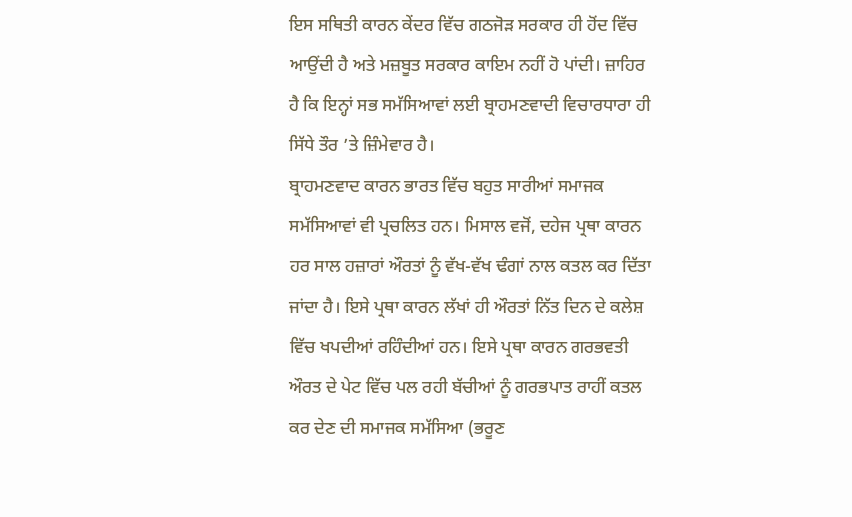ਇਸ ਸਥਿਤੀ ਕਾਰਨ ਕੇਂਦਰ ਵਿੱਚ ਗਠਜੋੜ ਸਰਕਾਰ ਹੀ ਹੋਂਦ ਵਿੱਚ ਆਉਂਦੀ ਹੈ ਅਤੇ ਮਜ਼ਬੂਤ ਸਰਕਾਰ ਕਾਇਮ ਨਹੀਂ ਹੋ ਪਾਂਦੀ। ਜ਼ਾਹਿਰ ਹੈ ਕਿ ਇਨ੍ਹਾਂ ਸਭ ਸਮੱਸਿਆਵਾਂ ਲਈ ਬ੍ਰਾਹਮਣਵਾਦੀ ਵਿਚਾਰਧਾਰਾ ਹੀ ਸਿੱਧੇ ਤੌਰ ’ਤੇ ਜ਼ਿੰਮੇਵਾਰ ਹੈ।
ਬ੍ਰਾਹਮਣਵਾਦ ਕਾਰਨ ਭਾਰਤ ਵਿੱਚ ਬਹੁਤ ਸਾਰੀਆਂ ਸਮਾਜਕ ਸਮੱਸਿਆਵਾਂ ਵੀ ਪ੍ਰਚਲਿਤ ਹਨ। ਮਿਸਾਲ ਵਜੋਂ, ਦਹੇਜ ਪ੍ਰਥਾ ਕਾਰਨ ਹਰ ਸਾਲ ਹਜ਼ਾਰਾਂ ਔਰਤਾਂ ਨੂੰ ਵੱਖ-ਵੱਖ ਢੰਗਾਂ ਨਾਲ ਕਤਲ ਕਰ ਦਿੱਤਾ ਜਾਂਦਾ ਹੈ। ਇਸੇ ਪ੍ਰਥਾ ਕਾਰਨ ਲੱਖਾਂ ਹੀ ਔਰਤਾਂ ਨਿੱਤ ਦਿਨ ਦੇ ਕਲੇਸ਼ ਵਿੱਚ ਖਪਦੀਆਂ ਰਹਿੰਦੀਆਂ ਹਨ। ਇਸੇ ਪ੍ਰਥਾ ਕਾਰਨ ਗਰਭਵਤੀ ਔਰਤ ਦੇ ਪੇਟ ਵਿੱਚ ਪਲ ਰਹੀ ਬੱਚੀਆਂ ਨੂੰ ਗਰਭਪਾਤ ਰਾਹੀਂ ਕਤਲ ਕਰ ਦੇਣ ਦੀ ਸਮਾਜਕ ਸਮੱਸਿਆ (ਭਰੂਣ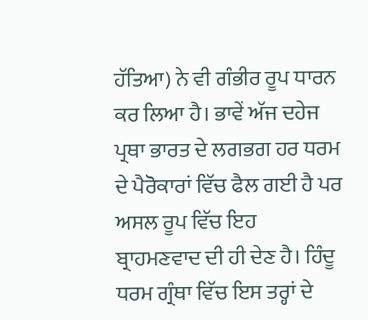ਹੱਤਿਆ) ਨੇ ਵੀ ਗੰਭੀਰ ਰੂਪ ਧਾਰਨ ਕਰ ਲਿਆ ਹੈ। ਭਾਵੇਂ ਅੱਜ ਦਹੇਜ ਪ੍ਰਥਾ ਭਾਰਤ ਦੇ ਲਗਭਗ ਹਰ ਧਰਮ ਦੇ ਪੈਰੋਕਾਰਾਂ ਵਿੱਚ ਫੈਲ ਗਈ ਹੈ ਪਰ ਅਸਲ ਰੂਪ ਵਿੱਚ ਇਹ ਬ੍ਰਾਹਮਣਵਾਦ ਦੀ ਹੀ ਦੇਣ ਹੈ। ਹਿੰਦੂ ਧਰਮ ਗ੍ਰੰਥਾ ਵਿੱਚ ਇਸ ਤਰ੍ਹਾਂ ਦੇ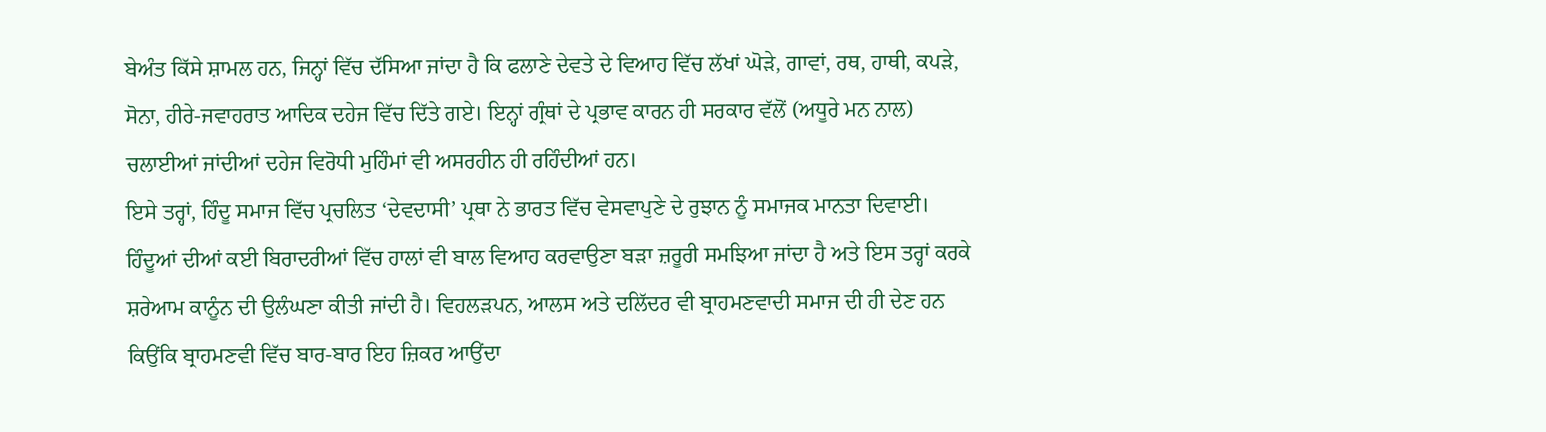ਬੇਅੰਤ ਕਿੱਸੇ ਸ਼ਾਮਲ ਹਨ, ਜਿਨ੍ਹਾਂ ਵਿੱਚ ਦੱਸਿਆ ਜਾਂਦਾ ਹੈ ਕਿ ਫਲਾਣੇ ਦੇਵਤੇ ਦੇ ਵਿਆਹ ਵਿੱਚ ਲੱਖਾਂ ਘੋੜੇ, ਗਾਵਾਂ, ਰਥ, ਹਾਥੀ, ਕਪੜੇ, ਸੋਨਾ, ਹੀਰੇ-ਜਵਾਹਰਾਤ ਆਦਿਕ ਦਹੇਜ ਵਿੱਚ ਦਿੱਤੇ ਗਏ। ਇਨ੍ਹਾਂ ਗ੍ਰੰਥਾਂ ਦੇ ਪ੍ਰਭਾਵ ਕਾਰਨ ਹੀ ਸਰਕਾਰ ਵੱਲੋਂ (ਅਧੂਰੇ ਮਨ ਨਾਲ) ਚਲਾਈਆਂ ਜਾਂਦੀਆਂ ਦਹੇਜ ਵਿਰੋਧੀ ਮੁਹਿੰਮਾਂ ਵੀ ਅਸਰਹੀਨ ਹੀ ਰਹਿੰਦੀਆਂ ਹਨ।
ਇਸੇ ਤਰ੍ਹਾਂ, ਹਿੰਦੂ ਸਮਾਜ ਵਿੱਚ ਪ੍ਰਚਲਿਤ ‘ਦੇਵਦਾਸੀ’ ਪ੍ਰਥਾ ਨੇ ਭਾਰਤ ਵਿੱਚ ਵੇਸਵਾਪੁਣੇ ਦੇ ਰੁਝਾਨ ਨੂੰ ਸਮਾਜਕ ਮਾਨਤਾ ਦਿਵਾਈ। ਹਿੰਦੂਆਂ ਦੀਆਂ ਕਈ ਬਿਰਾਦਰੀਆਂ ਵਿੱਚ ਹਾਲਾਂ ਵੀ ਬਾਲ ਵਿਆਹ ਕਰਵਾਉਣਾ ਬੜਾ ਜ਼ਰੂਰੀ ਸਮਝਿਆ ਜਾਂਦਾ ਹੈ ਅਤੇ ਇਸ ਤਰ੍ਹਾਂ ਕਰਕੇ ਸ਼ਰੇਆਮ ਕਾਨੂੰਨ ਦੀ ਉਲੰਘਣਾ ਕੀਤੀ ਜਾਂਦੀ ਹੈ। ਵਿਹਲੜਪਨ, ਆਲਸ ਅਤੇ ਦਲਿੱਦਰ ਵੀ ਬ੍ਰਾਹਮਣਵਾਦੀ ਸਮਾਜ ਦੀ ਹੀ ਦੇਣ ਹਨ ਕਿਉਂਕਿ ਬ੍ਰਾਹਮਣਵੀ ਵਿੱਚ ਬਾਰ-ਬਾਰ ਇਹ ਜ਼ਿਕਰ ਆਉਂਦਾ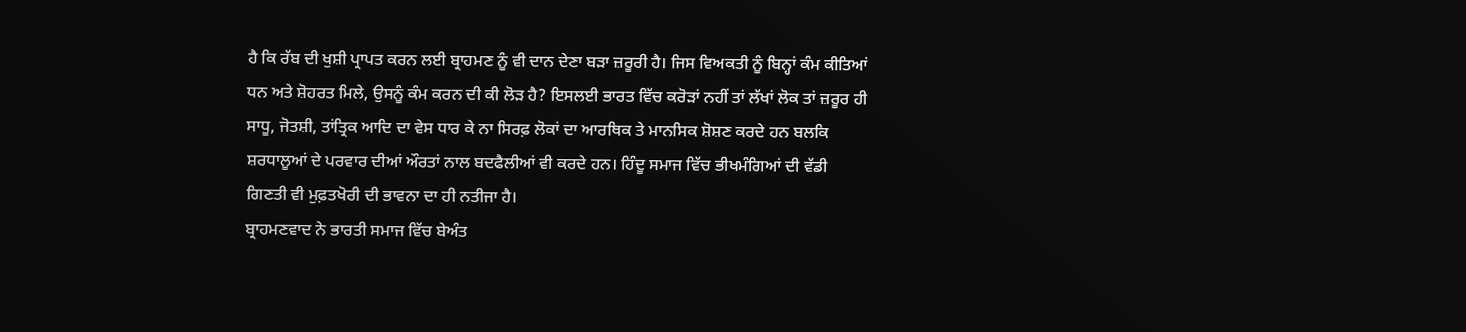ਹੈ ਕਿ ਰੱਬ ਦੀ ਖੁਸ਼ੀ ਪ੍ਰਾਪਤ ਕਰਨ ਲਈ ਬ੍ਰਾਹਮਣ ਨੂੰ ਵੀ ਦਾਨ ਦੇਣਾ ਬੜਾ ਜ਼ਰੂਰੀ ਹੈ। ਜਿਸ ਵਿਅਕਤੀ ਨੂੰ ਬਿਨ੍ਹਾਂ ਕੰਮ ਕੀਤਿਆਂ ਧਨ ਅਤੇ ਸ਼ੋਹਰਤ ਮਿਲੇ, ਉਸਨੂੰ ਕੰਮ ਕਰਨ ਦੀ ਕੀ ਲੋੜ ਹੈ? ਇਸਲਈ ਭਾਰਤ ਵਿੱਚ ਕਰੋੜਾਂ ਨਹੀਂ ਤਾਂ ਲੱਖਾਂ ਲੋਕ ਤਾਂ ਜ਼ਰੂਰ ਹੀ ਸਾਧੂ, ਜੋਤਸ਼ੀ, ਤਾਂਤ੍ਰਿਕ ਆਦਿ ਦਾ ਵੇਸ ਧਾਰ ਕੇ ਨਾ ਸਿਰਫ਼ ਲੋਕਾਂ ਦਾ ਆਰਥਿਕ ਤੇ ਮਾਨਸਿਕ ਸ਼ੋਸ਼ਣ ਕਰਦੇ ਹਨ ਬਲਕਿ ਸ਼ਰਧਾਲੂਆਂ ਦੇ ਪਰਵਾਰ ਦੀਆਂ ਔਰਤਾਂ ਨਾਲ ਬਦਫੈਲੀਆਂ ਵੀ ਕਰਦੇ ਹਨ। ਹਿੰਦੂ ਸਮਾਜ ਵਿੱਚ ਭੀਖਮੰਗਿਆਂ ਦੀ ਵੱਡੀ ਗਿਣਤੀ ਵੀ ਮੁਫ਼ਤਖੋਰੀ ਦੀ ਭਾਵਨਾ ਦਾ ਹੀ ਨਤੀਜਾ ਹੈ।
ਬ੍ਰਾਹਮਣਵਾਦ ਨੇ ਭਾਰਤੀ ਸਮਾਜ ਵਿੱਚ ਬੇਅੰਤ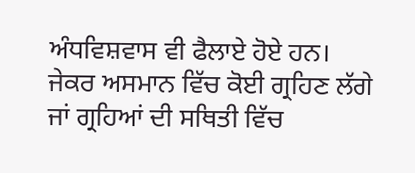ਅੰਧਵਿਸ਼ਵਾਸ ਵੀ ਫੈਲਾਏ ਹੋਏ ਹਨ। ਜੇਕਰ ਅਸਮਾਨ ਵਿੱਚ ਕੋਈ ਗ੍ਰਹਿਣ ਲੱਗੇ ਜਾਂ ਗ੍ਰਹਿਆਂ ਦੀ ਸਥਿਤੀ ਵਿੱਚ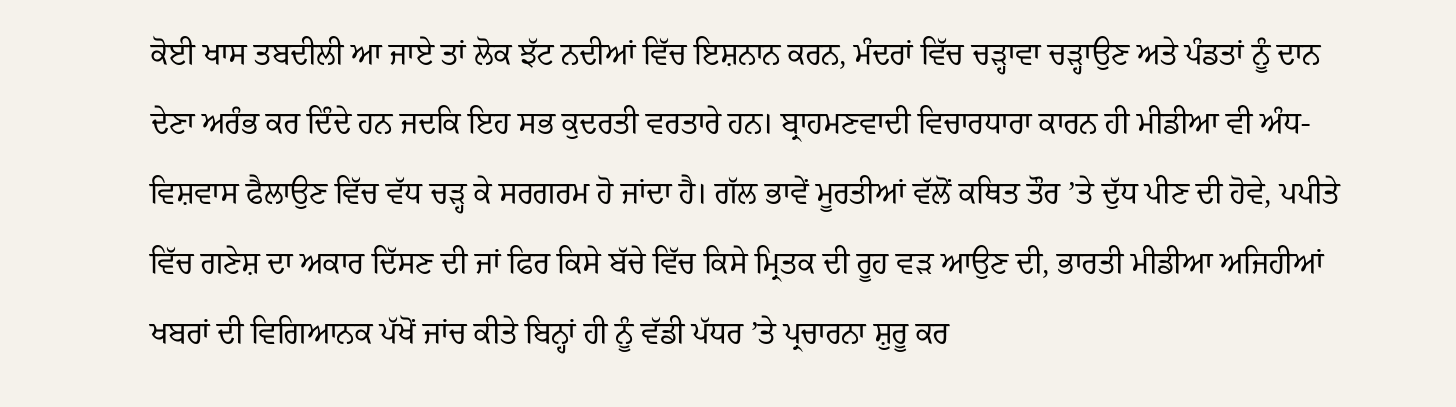ਕੋਈ ਖਾਸ ਤਬਦੀਲੀ ਆ ਜਾਏ ਤਾਂ ਲੋਕ ਝੱਟ ਨਦੀਆਂ ਵਿੱਚ ਇਸ਼ਨਾਨ ਕਰਨ, ਮੰਦਰਾਂ ਵਿੱਚ ਚੜ੍ਹਾਵਾ ਚੜ੍ਹਾਉਣ ਅਤੇ ਪੰਡਤਾਂ ਨੂੰ ਦਾਨ ਦੇਣਾ ਅਰੰਭ ਕਰ ਦਿੰਦੇ ਹਨ ਜਦਕਿ ਇਹ ਸਭ ਕੁਦਰਤੀ ਵਰਤਾਰੇ ਹਨ। ਬ੍ਰਾਹਮਣਵਾਦੀ ਵਿਚਾਰਧਾਰਾ ਕਾਰਨ ਹੀ ਮੀਡੀਆ ਵੀ ਅੰਧ-ਵਿਸ਼ਵਾਸ ਫੈਲਾਉਣ ਵਿੱਚ ਵੱਧ ਚੜ੍ਹ ਕੇ ਸਰਗਰਮ ਹੋ ਜਾਂਦਾ ਹੈ। ਗੱਲ ਭਾਵੇਂ ਮੂਰਤੀਆਂ ਵੱਲੋਂ ਕਥਿਤ ਤੌਰ ’ਤੇ ਦੁੱਧ ਪੀਣ ਦੀ ਹੋਵੇ, ਪਪੀਤੇ ਵਿੱਚ ਗਣੇਸ਼ ਦਾ ਅਕਾਰ ਦਿੱਸਣ ਦੀ ਜਾਂ ਫਿਰ ਕਿਸੇ ਬੱਚੇ ਵਿੱਚ ਕਿਸੇ ਮ੍ਰਿਤਕ ਦੀ ਰੂਹ ਵੜ ਆਉਣ ਦੀ, ਭਾਰਤੀ ਮੀਡੀਆ ਅਜਿਹੀਆਂ ਖਬਰਾਂ ਦੀ ਵਿਗਿਆਨਕ ਪੱਖੋਂ ਜਾਂਚ ਕੀਤੇ ਬਿਨ੍ਹਾਂ ਹੀ ਨੂੰ ਵੱਡੀ ਪੱਧਰ ’ਤੇ ਪ੍ਰਚਾਰਨਾ ਸ਼ੁਰੂ ਕਰ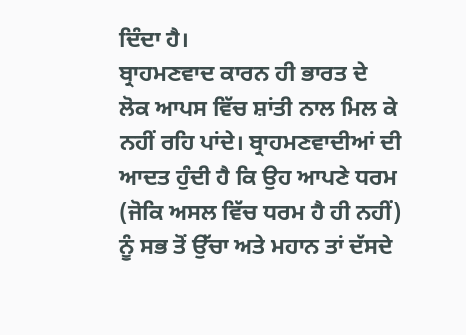ਦਿੰਦਾ ਹੈ।
ਬ੍ਰਾਹਮਣਵਾਦ ਕਾਰਨ ਹੀ ਭਾਰਤ ਦੇ ਲੋਕ ਆਪਸ ਵਿੱਚ ਸ਼ਾਂਤੀ ਨਾਲ ਮਿਲ ਕੇ ਨਹੀਂ ਰਹਿ ਪਾਂਦੇ। ਬ੍ਰਾਹਮਣਵਾਦੀਆਂ ਦੀ ਆਦਤ ਹੁੰਦੀ ਹੈ ਕਿ ਉਹ ਆਪਣੇ ਧਰਮ (ਜੋਕਿ ਅਸਲ ਵਿੱਚ ਧਰਮ ਹੈ ਹੀ ਨਹੀਂ) ਨੂੰ ਸਭ ਤੋਂ ਉੱਚਾ ਅਤੇ ਮਹਾਨ ਤਾਂ ਦੱਸਦੇ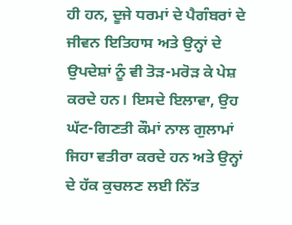ਹੀ ਹਨ, ਦੂਜੇ ਧਰਮਾਂ ਦੇ ਪੈਗੰਬਰਾਂ ਦੇ ਜੀਵਨ ਇਤਿਹਾਸ ਅਤੇ ਉਨ੍ਹਾਂ ਦੇ ਉਪਦੇਸ਼ਾਂ ਨੂੰ ਵੀ ਤੋੜ-ਮਰੋੜ ਕੇ ਪੇਸ਼ ਕਰਦੇ ਹਨ। ਇਸਦੇ ਇਲਾਵਾ, ਉਹ ਘੱਟ-ਗਿਣਤੀ ਕੌਮਾਂ ਨਾਲ ਗੁਲਾਮਾਂ ਜਿਹਾ ਵਤੀਰਾ ਕਰਦੇ ਹਨ ਅਤੇ ਉਨ੍ਹਾਂ ਦੇ ਹੱਕ ਕੁਚਲਣ ਲਈ ਨਿੱਤ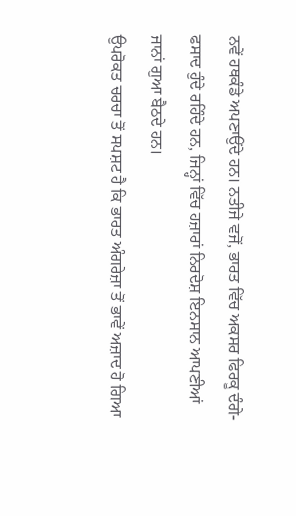ਨਵੇਂ ਹਥਕੰਡੇ ਅਪਣਾਉਂਦੇ ਹਨ। ਨਤੀਜੇ ਵਜੋਂ, ਭਾਰਤ ਵਿੱਚ ਅਕਸਰ ਫਿਰਕੂ ਦੰਗੇ-ਫਸਾਦ ਹੁੰਦੇ ਰਹਿੰਦੇ ਹਨ, ਜਿਨ੍ਹਾਂ ਵਿੱਚ ਹਜ਼ਾਰਾਂ ਨਿਰਦੋਸ਼ ਇਨਸਾਨ ਆਪਣੀਆਂ ਜਾਨਾਂ ਗੁਆ ਬੈਠਦੇ ਹਨ।
ਉਪਰੋਕਤ ਚਰਚਾ ਤੋਂ ਸਪਸ਼ਟ ਹੈ ਕਿ ਭਾਰਤ ਅੰਗਰੇਜ਼ਾ ਤੋਂ ਭਾਵੇਂ ਅਜ਼ਾਦ ਹੋ ਗਿਆ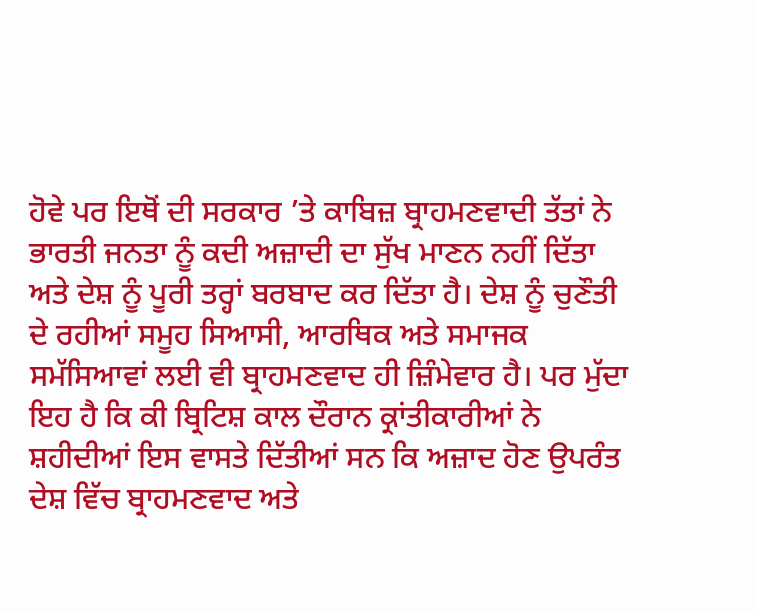ਹੋਵੇ ਪਰ ਇਥੋਂ ਦੀ ਸਰਕਾਰ ’ਤੇ ਕਾਬਿਜ਼ ਬ੍ਰਾਹਮਣਵਾਦੀ ਤੱਤਾਂ ਨੇ ਭਾਰਤੀ ਜਨਤਾ ਨੂੰ ਕਦੀ ਅਜ਼ਾਦੀ ਦਾ ਸੁੱਖ ਮਾਣਨ ਨਹੀਂ ਦਿੱਤਾ ਅਤੇ ਦੇਸ਼ ਨੂੰ ਪੂਰੀ ਤਰ੍ਹਾਂ ਬਰਬਾਦ ਕਰ ਦਿੱਤਾ ਹੈ। ਦੇਸ਼ ਨੂੰ ਚੁਣੌਤੀ ਦੇ ਰਹੀਆਂ ਸਮੂਹ ਸਿਆਸੀ, ਆਰਥਿਕ ਅਤੇ ਸਮਾਜਕ ਸਮੱਸਿਆਵਾਂ ਲਈ ਵੀ ਬ੍ਰਾਹਮਣਵਾਦ ਹੀ ਜ਼ਿੰਮੇਵਾਰ ਹੈ। ਪਰ ਮੁੱਦਾ ਇਹ ਹੈ ਕਿ ਕੀ ਬ੍ਰਿਟਿਸ਼ ਕਾਲ ਦੌਰਾਨ ਕ੍ਰਾਂਤੀਕਾਰੀਆਂ ਨੇ ਸ਼ਹੀਦੀਆਂ ਇਸ ਵਾਸਤੇ ਦਿੱਤੀਆਂ ਸਨ ਕਿ ਅਜ਼ਾਦ ਹੋਣ ਉਪਰੰਤ ਦੇਸ਼ ਵਿੱਚ ਬ੍ਰਾਹਮਣਵਾਦ ਅਤੇ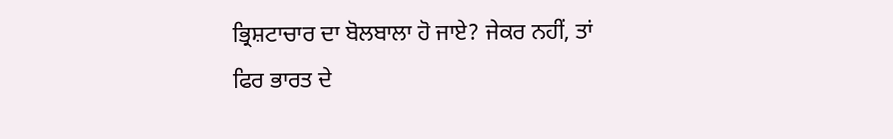ਭ੍ਰਿਸ਼ਟਾਚਾਰ ਦਾ ਬੋਲਬਾਲਾ ਹੋ ਜਾਏ? ਜੇਕਰ ਨਹੀਂ, ਤਾਂ ਫਿਰ ਭਾਰਤ ਦੇ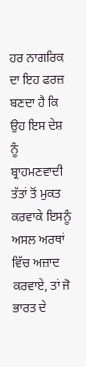ਹਰ ਨਾਗਰਿਕ ਦਾ ਇਹ ਫਰਜ਼ ਬਣਦਾ ਹੈ ਕਿ ਉਹ ਇਸ ਦੇਸ਼ ਨੂੰ ਬ੍ਰਾਹਮਣਵਾਦੀ ਤੱਤਾਂ ਤੋਂ ਮੁਕਤ ਕਰਵਾਕੇ ਇਸਨੂੰ ਅਸਲ ਅਰਥਾਂ ਵਿੱਚ ਅਜ਼ਾਦ ਕਰਵਾਏ, ਤਾਂ ਜੋ ਭਾਰਤ ਦੇ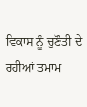ਵਿਕਾਸ ਨੂੰ ਚੁਣੌਤੀ ਦੇ ਰਹੀਆਂ ਤਮਾਮ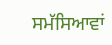ਸਮੱਸਿਆਵਾਂ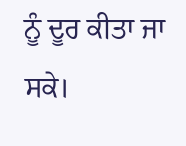ਨੂੰ ਦੂਰ ਕੀਤਾ ਜਾ ਸਕੇ।